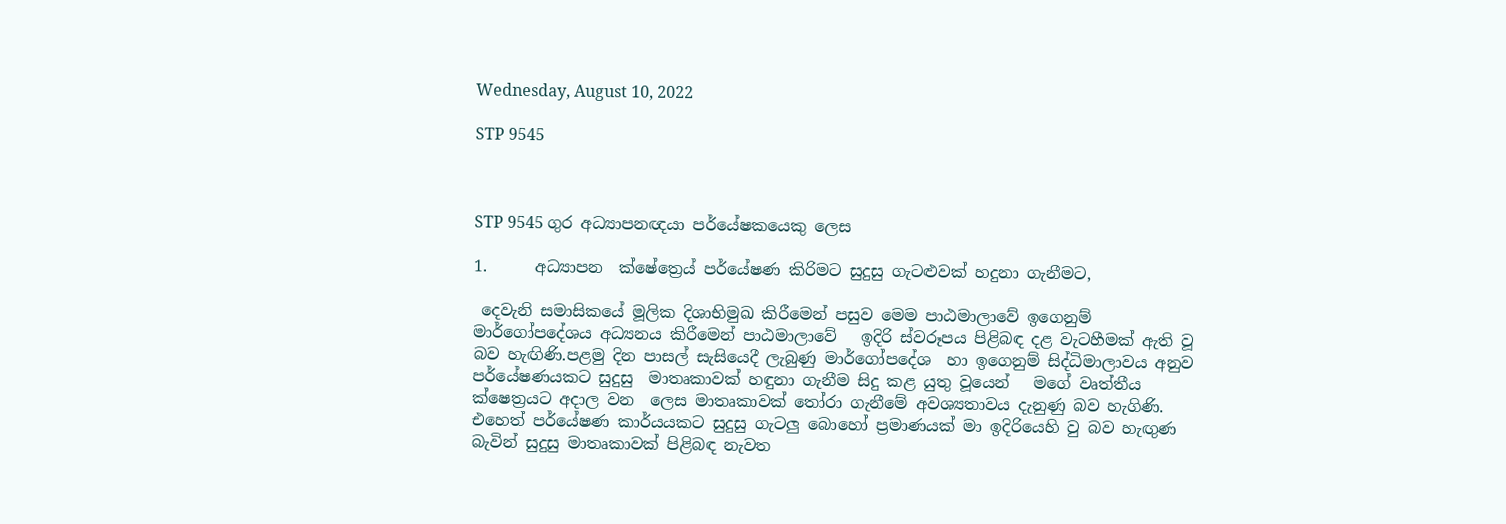Wednesday, August 10, 2022

STP 9545



STP 9545 ගුර අධ්‍යාපනඥයා පර්යේෂකයෙකු ලෙස

1.      අධ්‍යාපන  ක්ෂේත්‍රෙය් පර්යේෂණ කිරිමට සුදුසු ගැටළුවක් හදුනා ගැනීමට,

 දෙවැනි සමාසිකයේ මූලික දිශාභිමුඛ කිරීමෙන් පසුව මෙම පාඨමාලාවේ ඉගෙනුම් මාර්ගෝපදේශය අධ්‍යනය කිරීමෙන් පාඨමාලාවේ   ඉදිරි ස්වරූපය පිළිබඳ දළ වැටහීමක් ඇති වූ බව හැඟිණි.පළමු දින පාසල් සැසියෙදී ලැබුණු මාර්ගෝපදේශ  හා ඉගෙනුම් සිද්ධිමාලාවය අනුව පර්යේෂණයකට සුදුසු  මාතෘකාවක් හඳුනා ගැනීම සිදු කළ යුතු වූයෙන්   මගේ වෘත්තීය ක්ෂෙත්‍රයට අදාල වන  ලෙස මාතෘකාවක් තෝරා ගැනීමේ අවශ්‍යතාවය දැනුණු බව හැගිණි. එහෙත් පර්යේෂණ කාර්යයකට සුදුසු ගැටලු බොහෝ ප්‍රමාණයක් මා ඉදිරියෙහි වු බව හැඟුණ බැවින් සුදුසු මාතෘකාවක් පිළිබඳ නැවත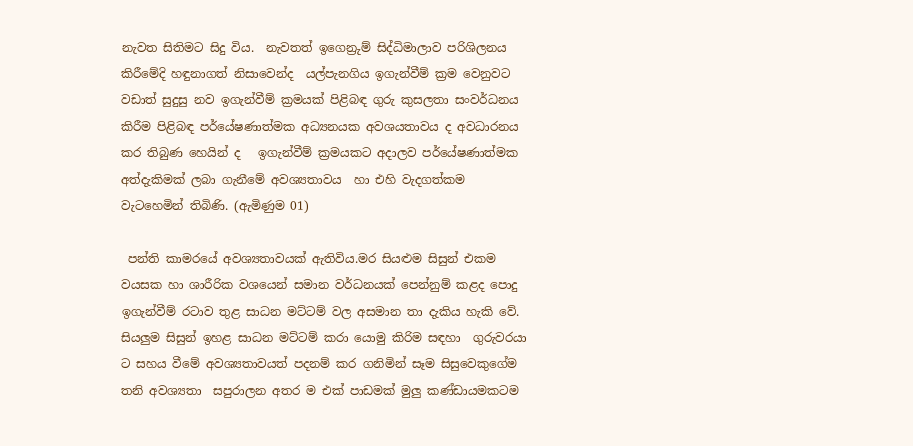නැවත සිතිමට සිදු විය.  නැවතත් ඉගෙන්‍රුම් සිද්ධිමාලාව පරිශිලනය කිරීමේදි හඳුනාගත් නිසාවෙන්ද  යල්පැනගිය ඉගැන්වීම් ක්‍රම වෙනුවට වඩාත් සුදුසු නව ඉගැන්වීම් ක්‍රමයක් පිළිබඳ ගුරු කුසලතා සංවර්ධනය කිරීම පිළිබඳ පර්යේෂණාත්මක අධ්‍යනයක අවශයතාවය ද අවධාරනය කර තිබුණ හෙයින් ද   ඉගැන්වීම් ක්‍රමයකට අදාලව පර්යේෂණාත්මක අත්දැකිමක් ලබා ගැනීමේ අවශ්‍යතාවය  හා එහි වැදගත්කම වැටහෙමින් තිබිණි. (ඇමිණුම 01)

 පන්ති කාමරයේ අවශ්‍යතාවයක් ඇතිවිය.මර සියළුම සිසුන් එකම වයසක හා ශාරීරික වශයෙන් සමාන වර්ධනයක් පෙන්නුම් කළද පොදු ඉගැන්වීම් රටාව තුළ සාධන මට්ටම් වල අසමාන තා දැකිය හැකි වේ. සියලුම සිසුන් ඉහළ සාධන මට්ටම් කරා යොමු කිරිම සඳහා  ගුරුවරයා ට සහය වීමේ අවශ්‍යතාවයත් පදනම් කර ගනිමින් සෑම සිසුවෙකුගේම තනි අවශ්‍යතා  සපුරාලන අතර ම එක් පාඩමක් මුලු කණ්ඩායමකටම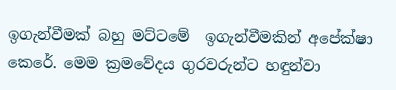ඉගැන්වීමක් බහු මට්ටමේ  ඉගැන්වීමකින් අපේක්ෂා කෙරේ. මෙම ක්‍රමවේදය ගුරවරුන්ට හඳුන්වා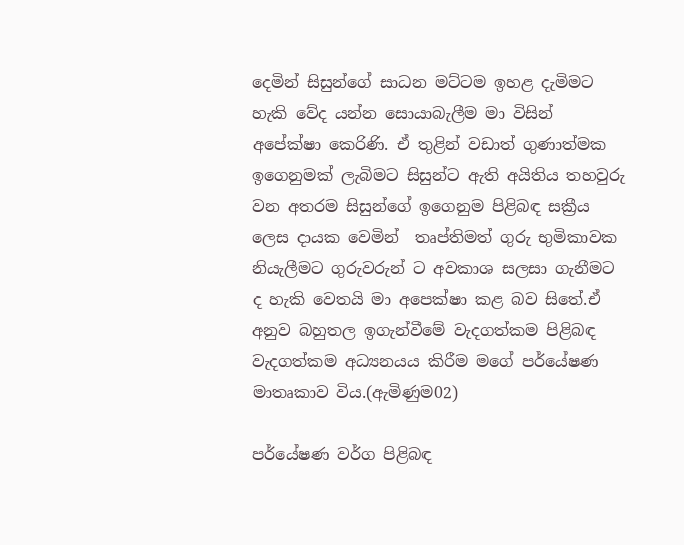දෙමින් සිසුන්ගේ සාධන මට්ටම ඉහළ දැමිමට හැකි වේද යන්න සොයාබැලීම මා විසින් අපේක්ෂා කෙරිණි. ඒ තුළින් වඩාත් ගුණාත්මක ඉගෙනුමක් ලැබිමට සිසුන්ට ඇති අයිතිය තහවුරු වන අතරම සිසුන්ගේ ඉගෙනුම පිළිබඳ සක්‍රීය ලෙස දායක වෙමින්  තෘප්තිමත් ගුරු භුමිකාවක නියැලීමට ගුරුවරුන් ට අවකාශ සලසා ගැනීමට ද හැකි වෙතයි මා අපෙක්ෂා කළ බව සිතේ.ඒ අනුව බහුතල ඉගැන්වීමේ වැදගත්කම පිළිබඳ වැදගත්කම අධ්‍යනයය කිරීම මගේ පර්යේෂණ මාතෘකාව විය.(ඇමිණුම02)

පර්යේෂණ වර්ග පිළිබඳ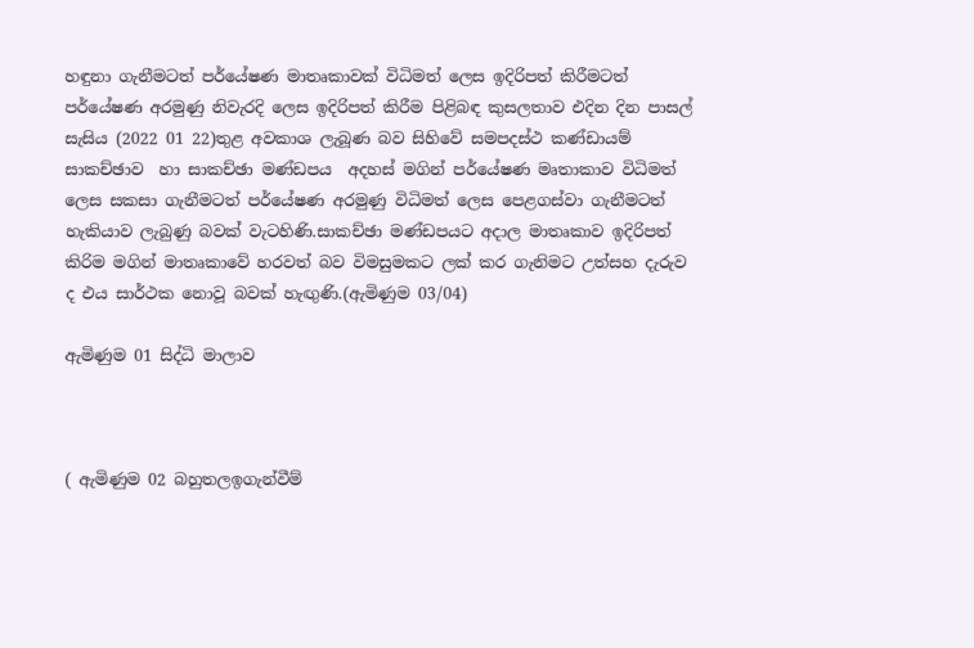හඳුනා ගැනීමටත් පර්යේෂණ මාතෘකාවක් විධිමත් ලෙස ඉදිරිපත් කිරීමටත් පර්යේෂණ අරමුණු නිවැරදි ලෙස ඉදිරිපත් කිරීම පිළිබඳ කුසලතාව එදින දින පාසල් සැසිය (2022 01 22)තුළ අවකාශ ලැබූණ බව සිහිවේ සමපදස්ථ කණ්ඩායම් සාකච්ඡාව  හා සාකච්ඡා මණ්ඩපය  අදහස් මගින් පර්යේෂණ මෘතාකාව විධිමත් ලෙස සකසා ගැනීමටත් පර්යේෂණ අරමුණු විධිමත් ලෙස පෙළගස්වා ගැනීමටත් හැකියාව ලැබුණු බවක් වැටහිණි.සාකච්ඡා මණ්ඩපයට අදාල මාතෘකාව ඉදිරිපත් කිරිම මගින් මාතෘකාවේ හරවත් බව විමසුමකට ලක් කර ගැනිමට උත්සහ දැරුව ද එය සාර්ථක නොවූ බවක් හැඟුණි.(ඇමිණුම 03/04)

ඇමිණුම 01 සිද්ධි මාලාව



( ඇමිණුම 02 බහුතලඉගැන්වීම්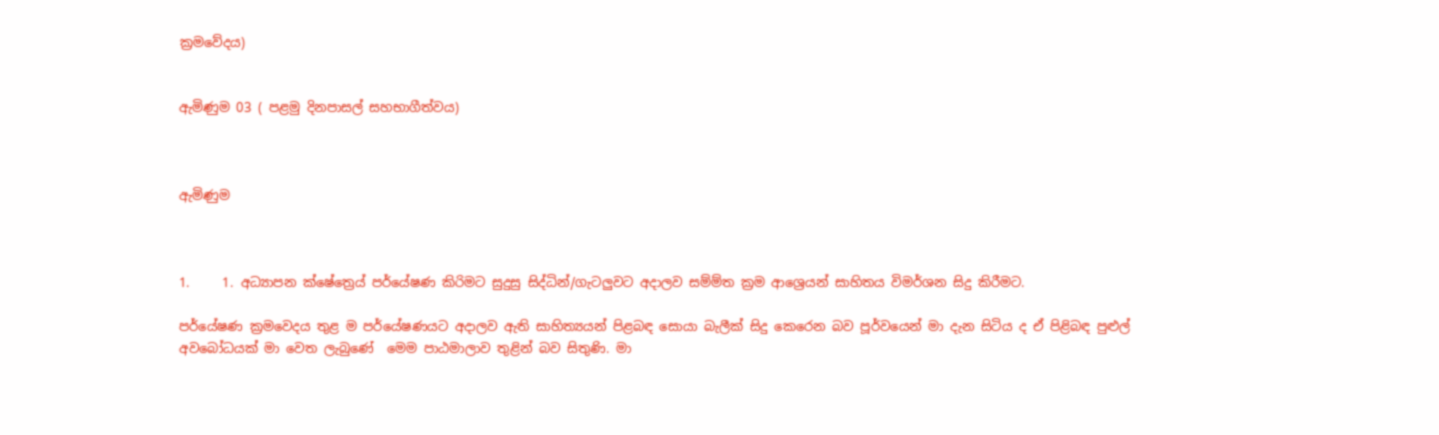ක්‍රමවේදය)


ඇමිණුම 03 ( පළමු දිනපාසල් සහභාගීත්වය)



ඇමිණුම



1.     1. අධ්‍යාපන ක්ෂේත්‍රෙය් පර්යේෂණ කිරිමට සුදුසු සිද්ධින්/ගැටලුවට අදාලව සම්ම්ත ක්‍රම ආශ්‍රෙයන් සාහිතය විමර්ශන සිදු කිරීමට.

පර්යේෂණ ක්‍රමවෙදය තුළ ම පර්යේෂණයට අදාලව ඇති සාහිත්‍යයන් පිළබඳ සොයා බැලීක් සිදු කෙරෙන බව පූර්වයෙන් මා දැන සිටිය ද ඒ පිළිබඳ පුළුල් අවබෝධයක් මා වෙත ලැබුණේ  මෙම පාඨමාලාව තුළින් බව සිතුණි. මා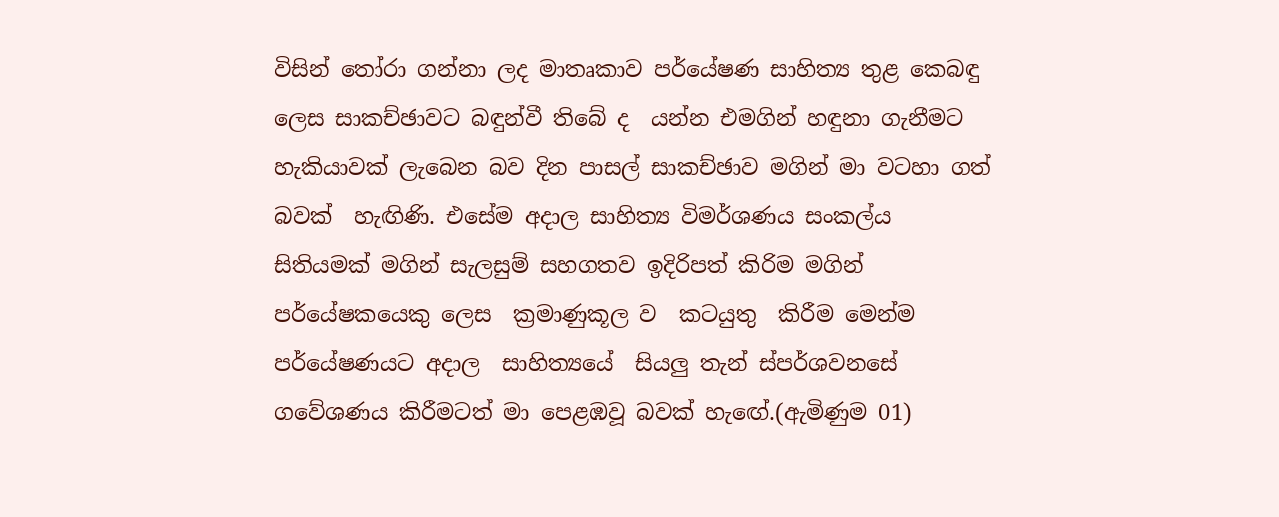විසින් තෝරා ගන්නා ලද මාතෘකාව පර්යේෂණ සාහිත්‍ය තුළ කෙබඳු ලෙස සාකච්ඡාවට බඳුන්වී තිබේ ද  යන්න එමගින් හඳුනා ගැනීමට හැකියාවක් ලැබෙන බව දින පාසල් සාකච්ඡාව මගින් මා වටහා ගත් බවක්  හැඟිණි. එසේම අදාල සාහිත්‍ය විමර්ශණය සංකල්ය සිතියමක් මගින් සැලසුම් සහගතව ඉදිරිපත් කිරිම මගින් පර්යේෂකයෙකු ලෙස  ක්‍රමාණුකූල ව  කටයුතු  කිරීම මෙන්ම පර්යේෂණයට අදාල  සාහිත්‍යයේ  සියලු තැන් ස්පර්ශවනසේ ගවේශණය කිරීමටත් මා පෙළඹවූ බවක් හැඟේ.(ඇමිණුම 01)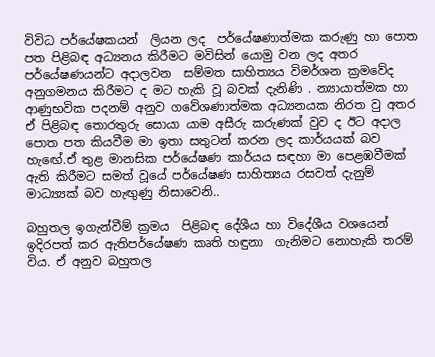විවිධ පර්යේෂකයන්  ලියන ලද  පර්යේෂණාත්මක කරුණු හා පොත පත පිළිබඳ අධ්‍යනය කිරීමට මවිසින් යොමු වන ලද අතර  පර්යේෂණයන්ට අදාලවන  සම්මත සාහිත්‍යය විමර්ශන ක්‍රමවේද අනුගමනය කිරීමට ද මට හැකි වූ බවක් දැනිණි . න්‍යායාත්මක හා ආණුභවික පදනම් අනුව ගවේශණාත්මක අධ්‍යනයක නිරත වු අතර ඒ පිළිබඳ තොරතුරු සොයා යාම අසීරු කරුණක් වුව ද ඊට අදාල පොත පත කියවීම මා ඉතා සතුටන් කරන ලද කාර්යයක් බව හැඟේ.ඒ තුළ මානසික පර්යේෂණ කාර්යය සඳහා මා පෙළඹවීමක් ඇති කිරීමට සමත් වූයේ පර්යේෂණ සාහිත්‍යය රසවත් දැනුම් මාධ්‍ය්‍යක් බව හැඟුණු නිසාවෙනි..

බහුතල ඉගැන්වීම් ක්‍රමය  පිළිබඳ දේශීය හා විදේශීය වශයෙන් ඉදිරපත් කර ඇතිපර්යේෂණ කෘති හඳුනා  ගැනිමට නොහැකි තරම් විය. ඒ අනුව බහුතල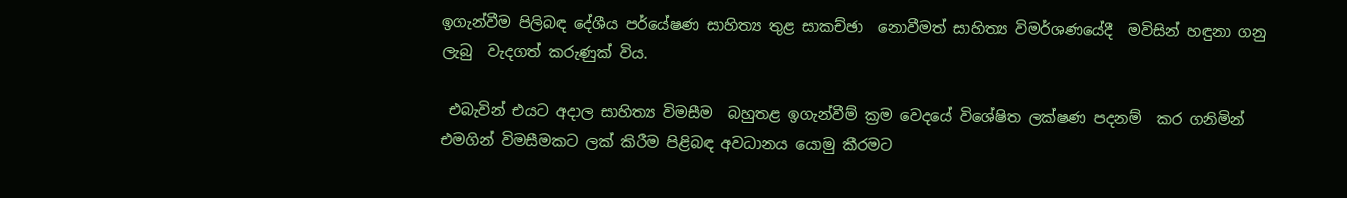ඉගැන්වීම පිලිබඳ දේශීය පර්යේෂණ සාහිත්‍ය තුළ සාකච්ඡා  නොවීමත් සාහිත්‍ය විමර්ශණයේදී  මවිසින් හඳුනා ගනු ලැබු  වැදගත් කරුණුක් විය.

 එබැවින් එයට අදාල සාහිත්‍ය විමසීම  බහුතළ ඉගැන්වීම් ක්‍රම වෙදයේ විශේෂිත ලක්ෂණ පදනම්  කර ගනිමින්  එමගින් විමසීමකට ලක් කිරීම පිළිබඳ අවධානය යොමු කීරමට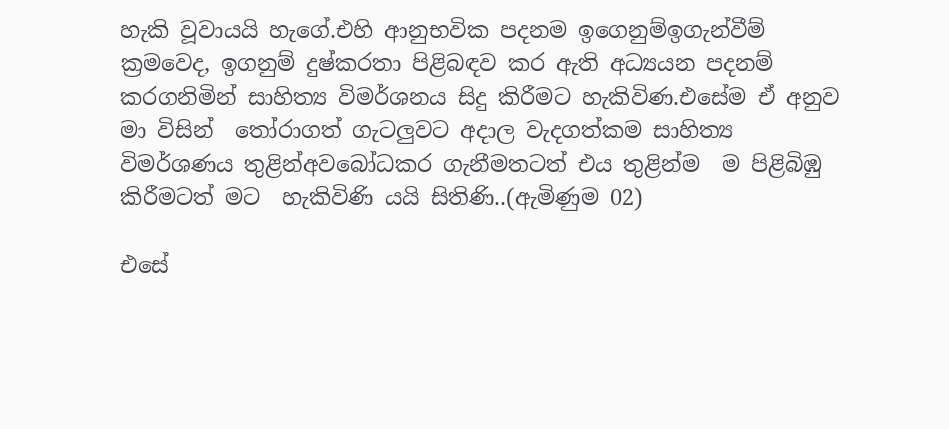හැකි වූවායයි හැගේ.එහි ආනුභවික පදනම ඉගෙනුම්ඉගැන්වීම් ක්‍රමවෙද, ඉගනුම් දුෂ්කරතා පිළිබඳව කර ඇති අධ්‍යයන පදනම් කරගනිමින් සාහිත්‍ය විමර්ශනය සිදු කිරීමට හැකිවිණ.එසේම ඒ අනුව මා විසින්  තෝරාගත් ගැටලුවට අදාල වැදගත්කම සාහිත්‍ය  විමර්ශණය තුළින්අවබෝධකර ගැනීමතටත් එය තුළින්ම  ම පිළිබිඹු කිරීමටත් මට  හැකිවිණි යයි සිතිණි..(ඇමිණුම 02)

එසේ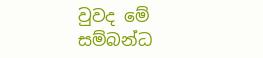වුවද මේ සම්බන්ධ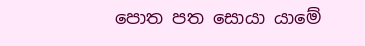පොත පත සොයා යාමේ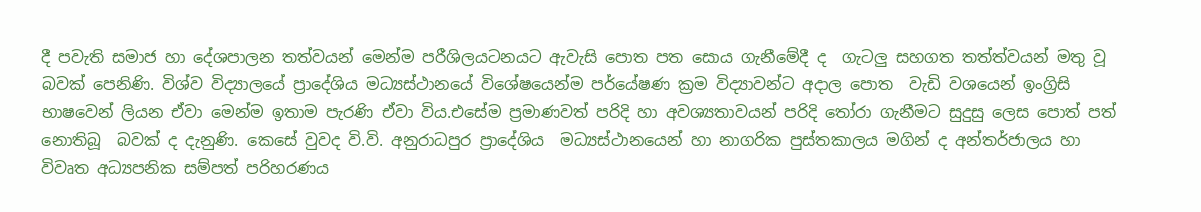දී පවැති සමාජ හා දේශපාලන තත්වයන් මෙන්ම පරීශිලයටනයට ඇවැසි පොත පත සොය ගැනීමේදී ද  ගැටලු සහගත තත්ත්වයන් මතු වූ බවක් පෙනිණි. විශ්ව විද්‍යාලයේ ප්‍රාදේශිය මධ්‍යස්ථානයේ විශේෂයෙන්ම පර්යේෂණ ක්‍රම විද්‍යාවන්ට අදාල පොත  වැඩි වශයෙන් ඉංග්‍රිසි භාෂවෙන් ලියන ඒවා මෙන්ම ඉතාම පැරණි ඒවා විය.එසේම ප්‍රමාණවත් පරිදි හා අවශ්‍යතාවයන් පරිදි තෝරා ගැනීමට සුදුසු ලෙස පොත් පත් නොතිබූ  බවක් ද දැනුණි. කෙසේ වුවද වි.වි. අනුරාධපුර ප්‍රාදේශිය  මධ්‍යස්ථානයෙන් හා නාගරික පුස්තකාලය මගින් ද අන්තර්ජාලය හා විවෘත අධ්‍යපනික සම්පත් පරිහරණය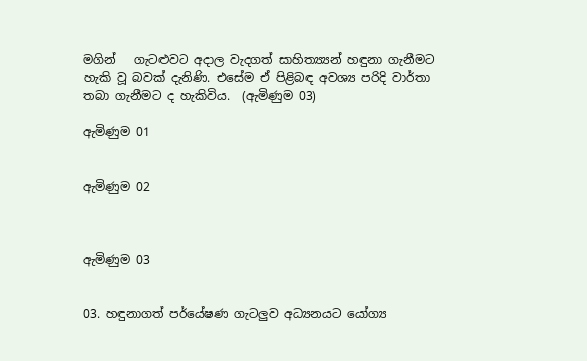මගින්   ගැටළුවට අදාල වැදගත් සාහිත්‍ය්‍යන් හඳුනා ගැනීමට හැකි වූ බවක් දැනිණි. එසේම ඒ පිළිබඳ අවශ්‍ය පරිදි වාර්තා තබා ගැනීමට ද හැකිවිය.  (ඇමිණුම 03)

ඇමිණුම 01


ඇමිණුම 02



ඇමිණුම 03


03. හඳුනාගත් පර්යේෂණ ගැටලුව අධ්‍යනයට යෝග්‍ය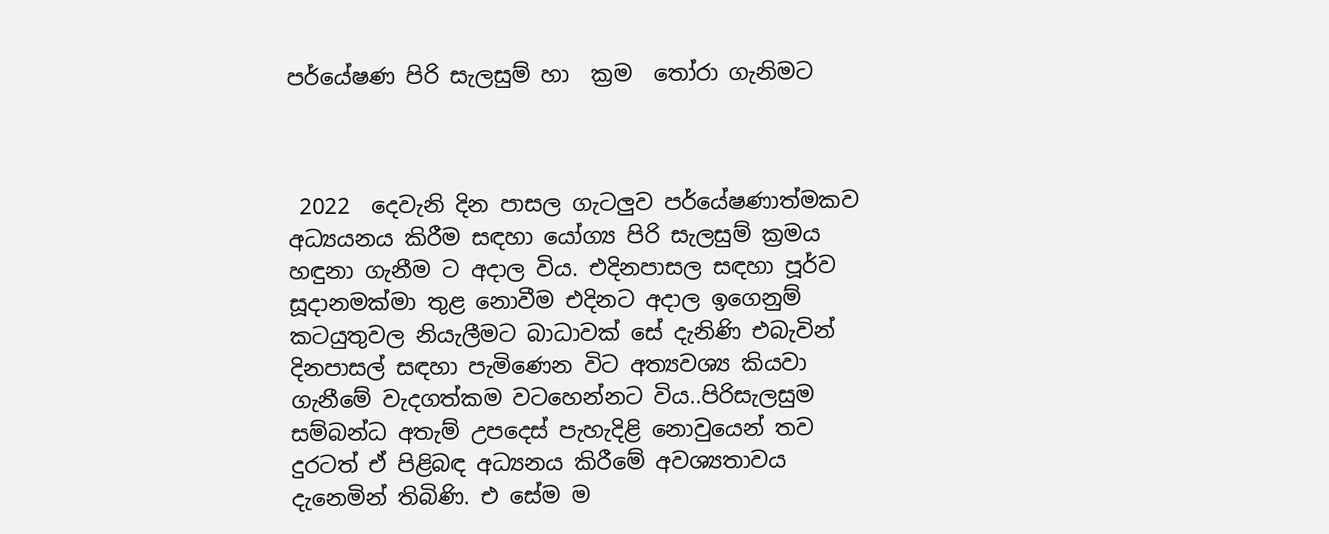පර්යේෂණ පිරි සැලසුම් හා  ක්‍රම  තෝරා ගැනිමට



 2022  දෙවැනි දින පාස‍ල ගැටලුව පර්යේෂණාත්මකව අධ්‍යයනය කිරීම සඳහා යෝග්‍ය පිරි සැලසුම් ක්‍රමය හඳුනා ගැනීම ට අදාල විය. එදිනපාසල සඳහා පූර්ව සූදානමක්මා තුළ නොවීම එදිනට අදාල ඉගෙනුම් කටයුතුවල නියැලීමට බාධාවක් සේ දැනිණි එබැවින් දිනපාසල් සඳහා පැමිණෙන විට අත්‍යවශ්‍ය කියවා ගැනීමේ වැදගත්කම වටහෙන්නට විය..පිරිසැලසුම සම්බන්ධ අතැම් උපදෙස් පැහැදිළි නොවුයෙන් තව දුරටත් ඒ පිළිබඳ අධ්‍යනය කිරීමේ අවශ්‍යතාවය දැනෙමින් තිබිණි. එ සේම ම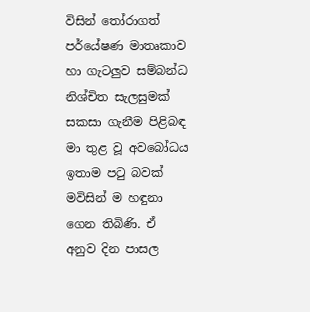විසින් තෝරාගත් පර්යේෂණ මාතෘකාව හා ගැටලුව සම්බන්ධ නිශ්චිත සැලසුමක් සකසා ගැනීම පිළිබඳ මා තුළ වූ අවබෝධය ඉතාම පටු බවක්  මවිසින් ම හඳුනා ගෙන තිබිණි. ඒ අනුව දින පාසල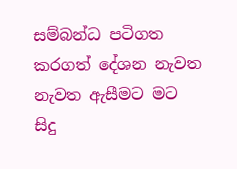සම්බන්ධ පටිගත කරගත් දේශන නැවත නැවත ඇසීමට මට සිදු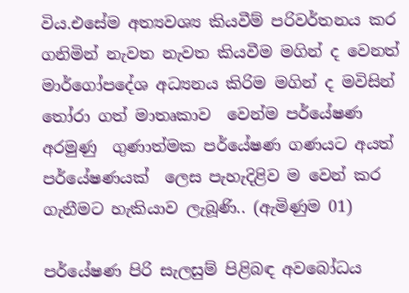විය.එසේම අත්‍යවශ්‍ය කියවීම් පරිවර්තනය කර ගනිමින් නැවත නැවත කියවීම මගින් ද වෙනත් මාර්ගෝපදේශ අධ්‍යනය කිරිම මගින් ද මවිසින්  තෝරා ගත් මාතෘකාව  වෙන්ම පර්යේෂණ අරමුණු  ගුණාත්මක පර්යේෂණ ගණයට අයත් පර්යේෂණයක්  ලෙස පැහැදිළිව ම වෙන් කර ගැනීමට හැකියාව ලැබූණි.. (ඇමිණුම 01)

පර්යේෂණ පිරි සැලසුම් පිළිබඳ අවබෝධය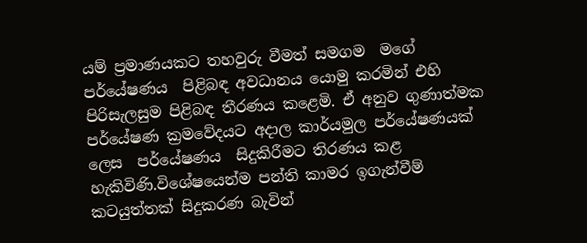යම් ප්‍රමාණයකට තහවුරු වීමත් සමගම  මගේ පර්යේෂණය  පිළිබඳ අවධානය යොමු කරමින් එහි පිරිසැලසුම පිළිබඳ තීරණය කළෙමි. ඒ අනුව ගුණාත්මක පර්යේෂණ ක්‍රමවේදයට අදාල කාර්යමුල පර්යේෂණයක් ලෙස  පර්යේෂණය  සිදුකිරීමට තිරණය කළ හැකිවිණි.විශේෂයෙන්ම පන්ති කාමර ඉගැන්වීම්  කටයුත්තක් සිදුකරණ බැවින්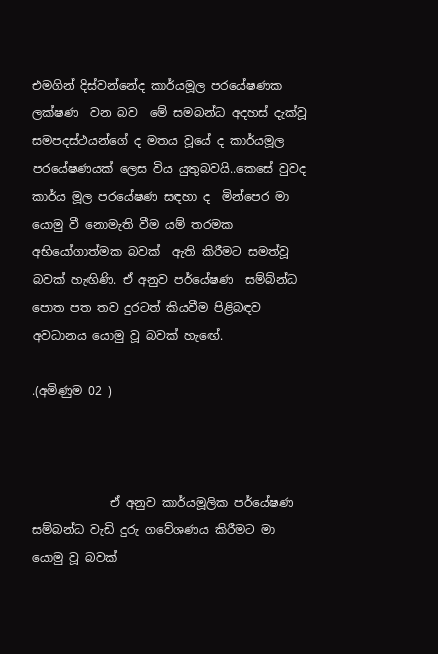එමගින් දිස්වන්නේද කාර්යමූල පරයේෂණක ලක්ෂණ  වන බව  මේ සමබන්ධ අදහස් දැක්වූ සමපදස්ථයන්ගේ ද මතය වූයේ ද කාර්යමූල පරයේෂණයක් ලෙස විය යුතුබවයි..කෙසේ වුවද  කාර්ය මූල පරයේෂණ සඳහා ද  මින්පෙර මා යොමු වී නොමැති වීම යම් තරමක අභියෝගාත්මක බවක්  ඇති කිරීමට සමත්වූ බවක් හැඟිණි. ඒ අනුව පර්යේෂණ  සම්බ්න්ධ පොත පත තව දුරටත් කියවීම පිළිබඳව    අවධානය යොමු වූ බවක් හැඟේ.

.(අමිණුම 02 )



             ඒ අනුව කාර්යමූලික පර්යේෂණ සම්බන්ධ වැඩි දුරු ගවේශණය කිරීමට මා යොමු වූ බවක්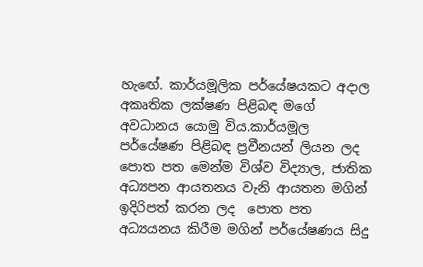හැඟේ. කාර්යමූලික පර්යේෂයකට අදාල අකෘතික ලක්ෂණ පිළිබඳ මගේ අවධානය යොමු විය.කාර්යමූල පර්යේෂණ පිළිබඳ ප්‍රවීනයන් ලියන ලද පොත පත මෙන්ම විශ්ව විද්‍යාල, ජාතික අධ්‍යපන ආයතනය වැනි ආයතන මගින් ඉදිරිපත් කරන ලද  පොත පත අධ්‍යයනය කිරීම මගින් පර්යේෂණය සිදු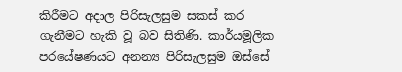කිරීමට අදාල පිරිසැලසුම සකස් කර ගැනීමට හැකි වූ බව සිතිණි. කාර්යමූලික පරයේෂණයට අනන්‍ය පිරිසැලසුම ඔස්සේ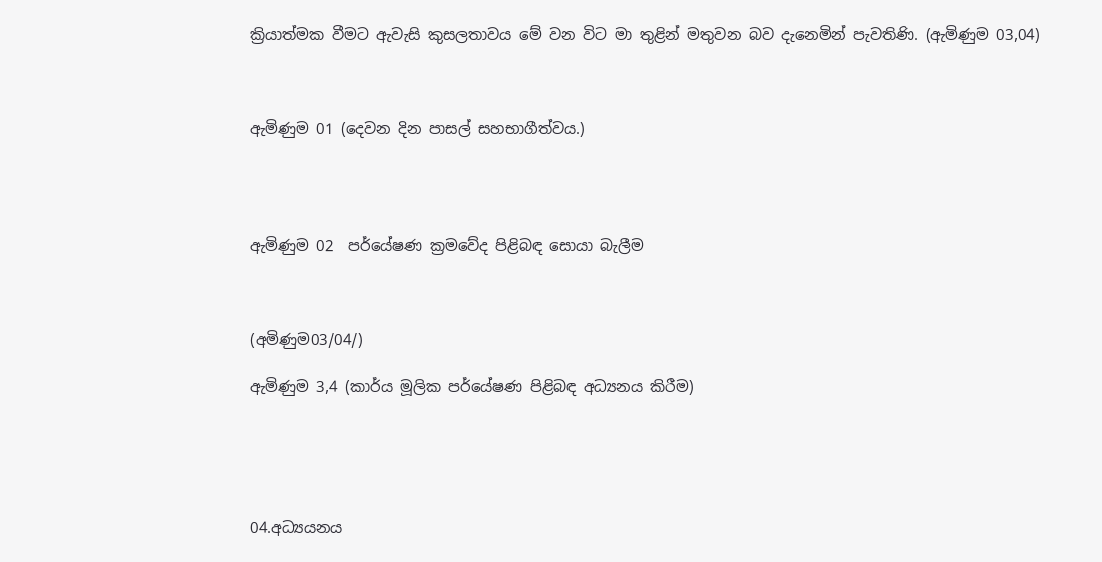ක්‍රියාත්මක වීමට ඇවැසි කුසලතාවය මේ වන විට මා තුළින් මතුවන බව දැනෙමින් පැවතිණි. (ඇමිණුම 03,04)



ඇමිණුම 01 (දෙවන දින පාසල් සහභාගීත්වය.)




ඇමිණුම 02  පර්යේෂණ ක්‍රමවේද පිළිබඳ සොයා බැලීම



(අමිණුම03/04/)

ඇමිණුම 3,4 (කාර්ය මූලික පර්යේෂණ පිළිබඳ අධ්‍යනය කිරීම)





04.අධ්‍යයනය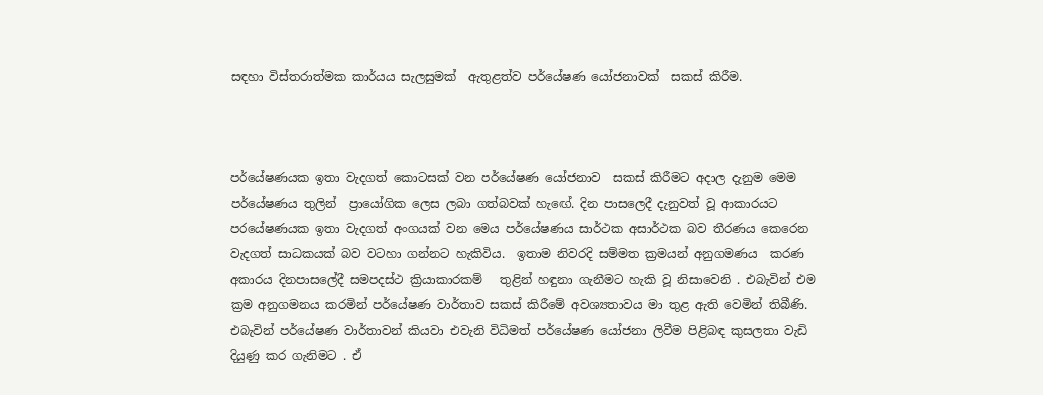සඳහා විස්තරාත්මක කාර්යය සැලසුමක්  ඇතුළත්ව පර්යේෂණ යෝජනාවක්  සකස් කිරීම.



පර්යේෂණයක ඉතා වැදගත් කොටසක් වන පර්යේෂණ යෝජනාව  සකස් කිරීමට අදාල දැනුම මෙම පර්යේෂණය තුලින්  ප්‍රායෝගික ලෙස ලබා ගත්බවක් හැඟේ. දින පාසලෙදී දැනුවත් වූ ආකාරයට පරයේෂණයක ඉතා වැදගත් අංගයක් වන මෙය පර්යේෂණය සාර්ථක අසාර්ථක බව තීරණය කෙරෙන වැදගත් සාධකයක් බව වටහා ගන්නට හැකිවිය.  ඉතාම නිවරදි සම්මත ක්‍රමයන් අනුගමණය  කරණ අකාරය දිනපාසලේදී සමපදස්ථ ක්‍රියාකාරකම්   තුළින් හඳුනා ගැනීමට හැකි වූ නිසාවෙනි . එබැවින් එම ක්‍රම අනුගමනය කරමින් පර්යේෂණ වාර්තාව සකස් කිරීමේ අවශ්‍යතාවය මා තුළ ඇති වෙමින් තිබීණි. එබැවින් පර්යේෂණ වාර්තාවන් කියවා එවැනි විධිමත් පර්යේෂණ යෝජනා ලිවීම පිළිබඳ කුසලතා වැඩි දියුණු කර ගැනිමට . ඒ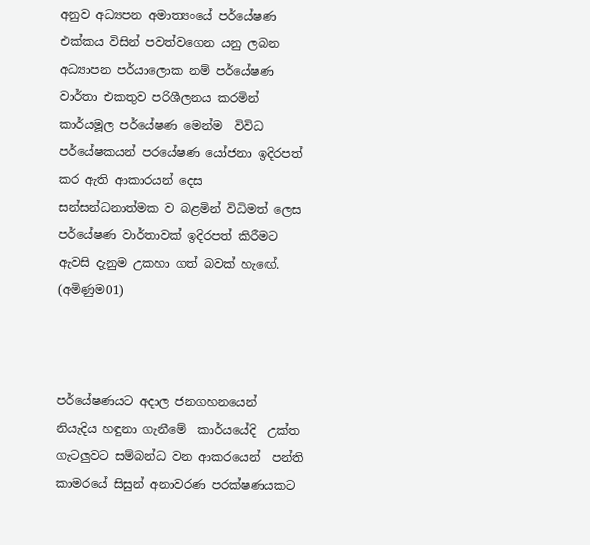අනුව අධ්‍යපන අමාත්‍යංයේ පර්යේෂණ එක්කය විසින් පවත්වගෙන යනු ලබන අධ්‍යාපන පර්යාලොක නම් පර්යේෂණ වාර්තා එකතුව පරිශීලනය කරමින් කාර්යමූල පර්යේෂණ මෙන්ම  විවිධ පර්යේෂකයන් පරයේෂණ යෝජනා ඉදිරපත් කර ඇති ආකාරයන් දෙස සන්සන්ධනාත්මක ව බළමින් විධිමත් ලෙස පර්යේෂණ වාර්තාවක් ඉදිරපත් කිරීමට ඇවසි දැනුම උකහා ගත් බවක් හැඟේ. (අමිණුම01)



පර්යේෂණයට අදාල ජනගහනයෙන්  නියැදිය හඳුනා ගැනීමේ  කාර්යයේදි  උක්ත ගැටලුවට සම්බන්ධ වන ආකරයෙන්  පන්ති කාමරයේ සිසුන් අනාවරණ පරක්ෂණයකට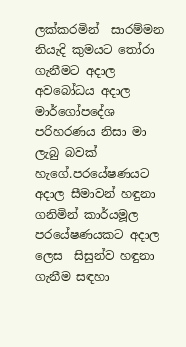ලක්කරමින්  සාරම්මන නියැදි කුමයට තෝරා ගැනීමට අදාල අවබෝධය අදාල මාර්ගෝපදේශ පරිහරණය නිසා මා ලැබු බවක් හැගේ.පරයේෂණයට අදාල සීමාවන් හඳුනා ගනිමින් කාර්යමූල පරයේෂණයකට අදාල ලෙස  සිසුන්ව හඳුනා ගැනීම සඳහා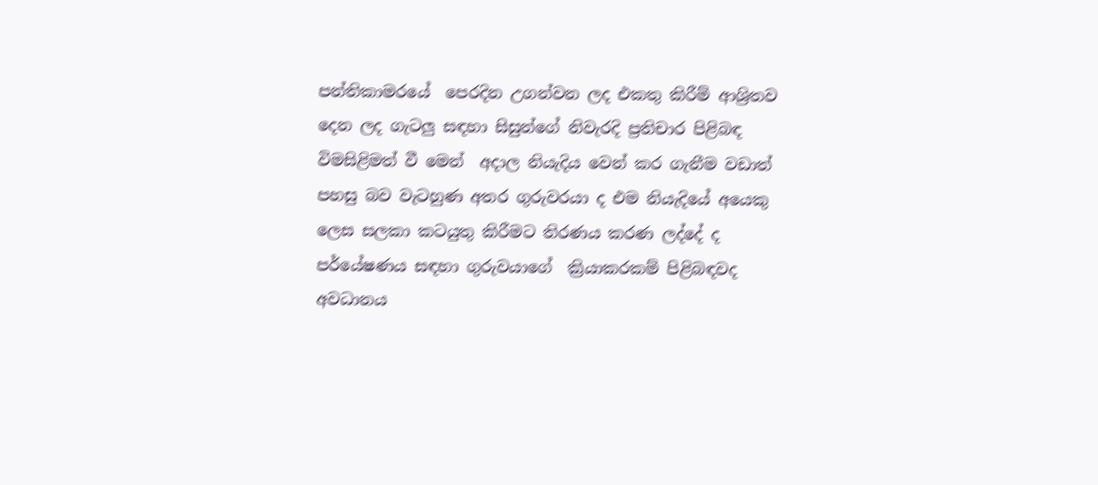පන්තිකාමරයේ  පෙරදින උගන්වන ලද එකතු කිරීම් ආශ්‍රිතව දෙන ලද ගැටලු සඳහා සිසුන්ගේ නිවැරදි ප්‍රතිචාර පිළිබඳ  විමසිළිමත් වී මෙන්  අදාල නියැදිය වෙන් කර ගැනීම වඩාත් පහසු බව වැටහුණ අතර ගුරුවරයා ද එම නියැදියේ අයෙකු ලෙස සලකා කටයුතු කිරීමට තිරණය කරණ ලද්දේ ද පර්යේෂණය සඳහා ගුරුවයාගේ  ක්‍රියාකරකම් පිළිබඳවද අවධානය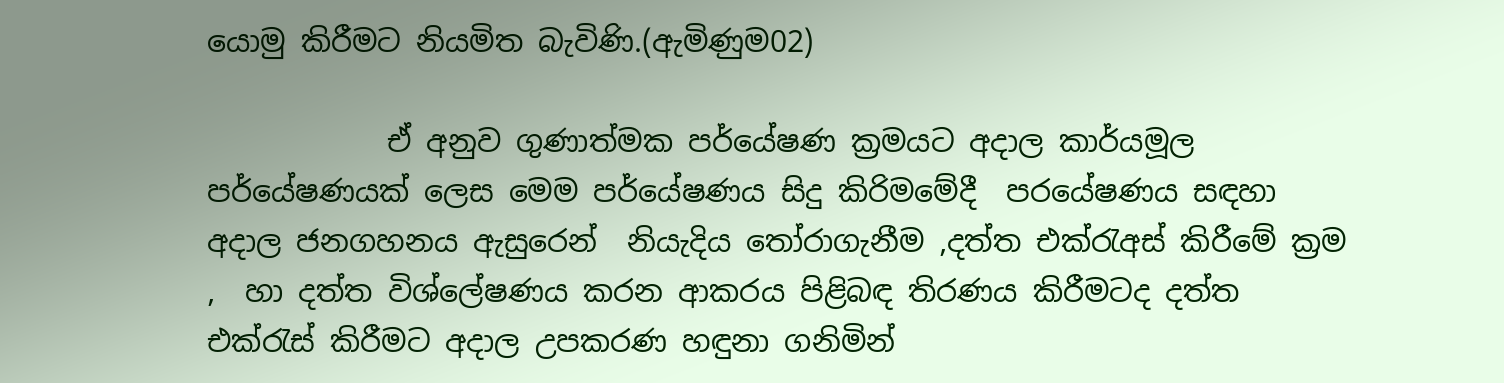යොමු කිරීමට නියමිත බැවිණි.(ඇමිණුම02)

            ඒ අනුව ගුණාත්මක පර්යේෂණ ක්‍රමයට අදාල කාර්යමූල පර්යේෂණයක් ලෙස මෙම පර්යේෂණය සිදු කිරිමමේදී  පරයේෂණය සඳහා අදාල ජනගහනය ඇසුරෙන්  නියැදිය තෝරාගැනීම ,දත්ත එක්රැඅස් කිරීමේ ක්‍රම ,  හා දත්ත විශ්ලේෂණය කරන ආකරය පිළිබඳ තිරණය කිරීමටද දත්ත එක්රැස් කිරීමට අදාල උපකරණ හඳුනා ගනිමින්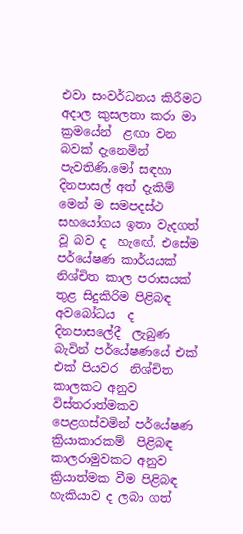එවා සංවර්ධනය කිරීමට  අදාල කුසලතා කරා මා ක්‍රමයේන්  ළඟා වන බවක් දැනෙමින් පැවතිණි.මෝ සඳහා  දිනපාසල් අත් දැකිම් මෙන් ම සමපදස්ථ සහයෝගය ඉතා වැදගත් වූ බව ද  හැඟේ. එසේම පර්යේෂණ කාර්යයක් නිශ්චිත කාල පරාසයක් තුළ සිදුකිරිම පිළිබඳ අවබෝධය  ද  දිනපාසලේදී  ලැබුණ බැවින් පර්යේෂණයේ එක් එක් පියවර  නිශ්චිත කාලකට අනුව විස්තරාත්මකව පෙළගස්වමින් පර්යේෂණ ක්‍රියාකාරකම්  පිළිබඳ කාලරාමුවකට අනුව ක්‍රියාත්මක වීම පිළිබඳ හැකියාව ද ලබා ගත්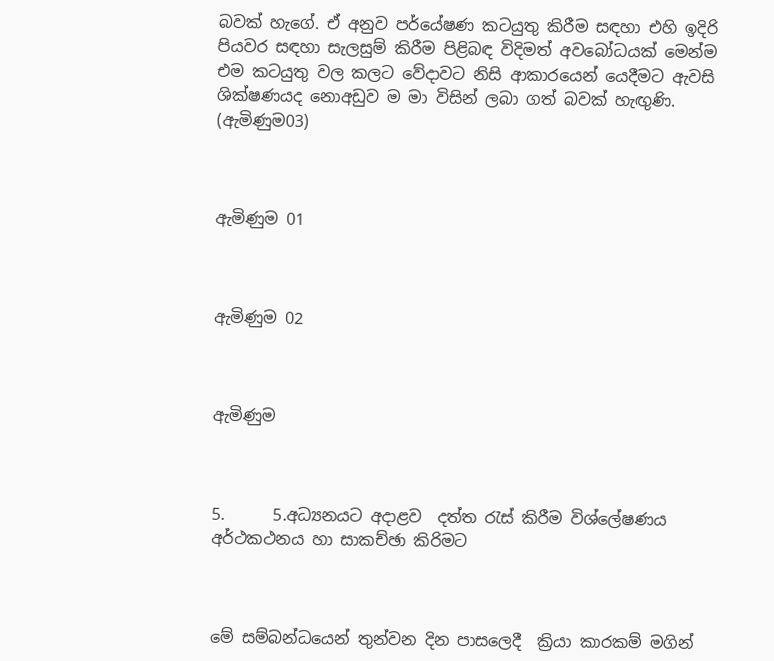බවක් හැගේ. ඒ අනුව පර්යේෂණ කටයුතු කිරීම සඳහා එහි ඉදිරි පියවර සඳහා සැලසුම් කිරීම පිළිබඳ විදිමත් අවබෝධයක් මෙන්ම එම කටයුතු වල කලට වේදාවට නිසි ආකාරයෙන් යෙදීමට ඇවසි ශික්ෂණයද නොඅඩුව ම මා විසින් ලබා ගත් බවක් හැඟුණි.  (ඇමිණුම03)



ඇමිණුම 01



ඇමිණුම 02



ඇමිණුම



5.      5.අධ්‍යනයට අදාළව  දත්ත රැස් කිරීම විශ්ලේෂණය අර්ථකථනය හා සාකච්ඡා කිරිමට



මේ සම්බන්ධයෙන් තුන්වන දින පාසලෙදී  ක්‍රියා කාරකම් මගින්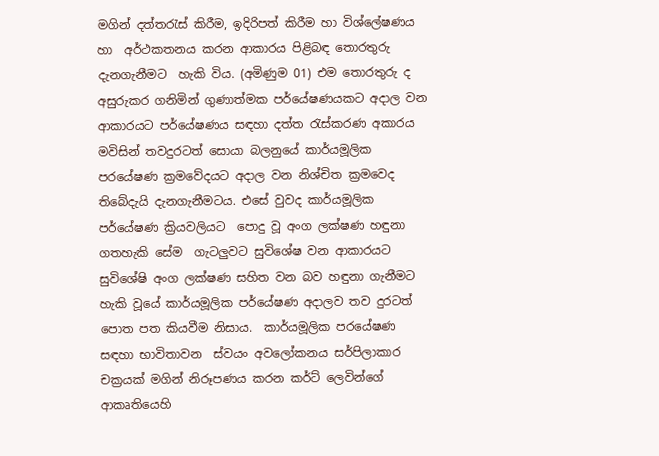මගින් දත්තරැස් කිරීම, ඉදිරිපත් කිරීම හා විශ්ලේෂණය හා  අර්ථකතනය කරන ආකාරය පිළිබඳ තොරතුරු දැනගැනීමට  හැකි විය. (අමිණුම 01) එම තොරතුරු ද අසුරුකර ගනිමින් ගුණාත්මක පර්යේෂණයකට අදාල වන ආකාරයට පර්යේෂණය සඳහා දත්ත රැස්කරණ අකාරය මවිසින් තවදුරටත් සොයා බලනුයේ කාර්යමූලික පරයේෂණ ක්‍රමවේදයට අදාල වන නිශ්චිත ක්‍රමවෙද තිබේදැයි දැනගැනීමටය. එසේ වුවද කාර්යමූලික පර්යේෂණ ක්‍රියවලියට  පොදු වූ අංග ලක්ෂණ හඳුනා ගතහැකි සේම  ගැටලුවට සුවිශේෂ වන ආකාරයට  සුවිශේෂි අංග ලක්ෂණ සහිත වන බව හඳුනා ගැනීමට හැකි වූයේ කාර්යමූලික පර්යේෂණ අදාලව තව දුරටත් පොත පත කියවීම නිසාය.  කාර්යමූලික පරයේෂණ සඳහා භාවිතාවන  ස්වයං අවලෝකනය සර්පිලාකාර චක්‍රයක් මගින් නිරූපණය කරන කර්ට් ලෙවින්ගේ ආකෘතියෙහි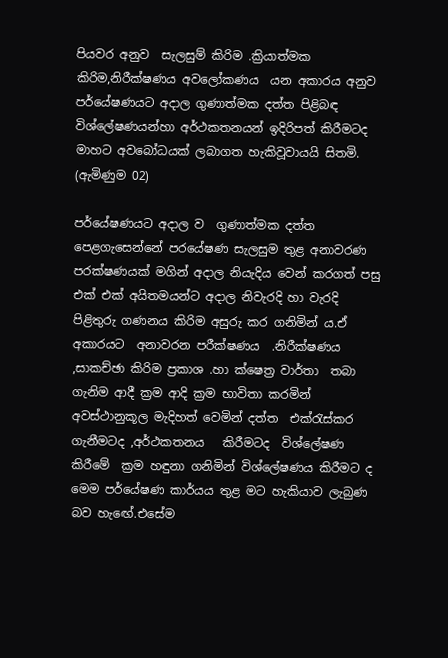පියවර අනුව  සැලසුම් කිරිම .ක්‍රියාත්මක කිරිම,නිරීක්ෂණය අවලෝකණය  යන අකාරය අනුව පර්යේෂණයට අදාල ගුණාත්මක දත්ත පිළිබඳ විශ්ලේෂණයන්හා අර්ථකතනයන් ඉදිරිපත් කිරීමටද මාහට අවබෝධයක් ලබාගත හැකිවූවායයි සිතමි. (ඇමිණුම 02)

පර්යේෂණයට අදාල ව  ගුණාත්මක දත්ත පෙළගැසෙන්නේ පරයේෂණ සැලසුම තුළ අනාවරණ පරක්ෂණයක් මගින් අදාල නියැදිය වෙන් කරගත් පසු එක් එක් අයිතමයන්ට අදාල නිවැරදි හා වැරදි පිළිතුරු ගණනය කිරිම අසුරු කර ගනිමින් ය.ඒ අකාරයට  අනාවරන පරීක්ෂණය  .නිරීක්ෂණය ,සාකච්ඡා කිරිම ප්‍රකාශ .හා ක්ෂෙත්‍ර වාර්තා  තබා ගැනිම ආදී ක්‍රම ආදි ක්‍රම භාවිතා කරමින් අවස්ථානුකූල මැදිහත් වෙමින් දත්ත  එක්රැස්කර ගැනීමටද ,අර්ථකතනය   කිරීමටද  විශ්ලේෂණ කිරීමේ  ක්‍රම හඳුනා ගනිමින් විශ්ලේෂණය කිරීමට ද  මෙම පර්යේෂණ කාර්යය තුළ මට හැකියාව ලැබුණ  බව හැඟේ.එසේම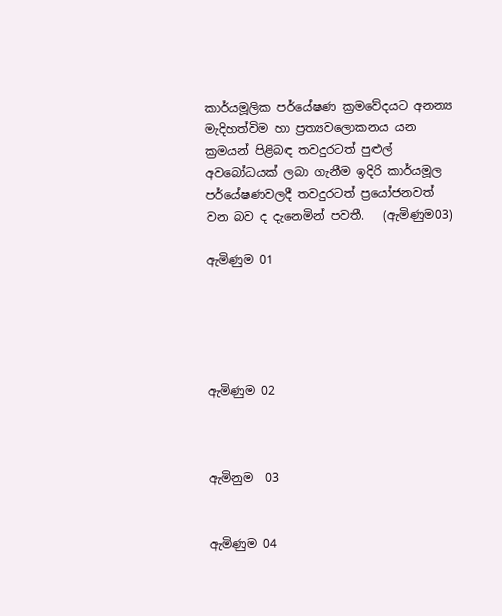කාර්යමූලික පර්යේෂණ ක්‍රමවේදයට අනන්‍ය මැදිහත්විම හා ප්‍රත්‍යවලොකනය යන ක්‍රමයන් පිළිබඳ තවදුරටත් පුළුල් අවබෝධයක් ලබා ගැනීම ඉදිරි කාර්යමූල පර්යේෂණවලදී තවදුරටත් ප්‍රයෝජනවත් වන බව ද දැනෙමින් පවතී.   (ඇමිණුම03)

ඇමිණුම 01





ඇමිණුම 02



ඇමිනුම  03


ඇමිණුම 04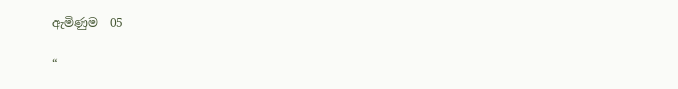ඇමිණුම  05

“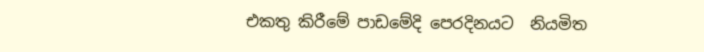එකතු කිරීමේ පාඩමේදි පෙරදිනයට  නියමිත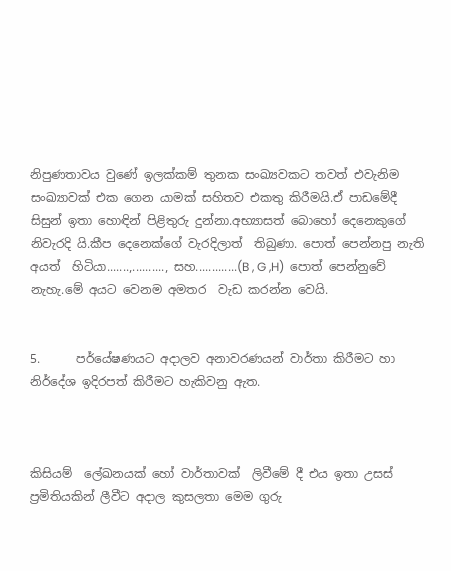නිපුණතාවය වුණේ ඉලක්කම් තුනක සංඛ්‍යවකට තවත් එවැනිම සංඛ්‍යාවක් එක ගෙන යාමක් සහිතව එකතු කිරීමයි.ඒ පාඩමේදී සිසුන් ඉතා හොඳින් පිළිතුරු දුන්නා.අභ්‍යාසත් බොහෝ දෙනෙකුගේ නිවැරදි යි.කීප දෙනෙක්ගේ වැරදිලාත්  තිබුණා. පොත් පෙන්නපු නැති අයත්  හිටියා.......,.........., සහ.............(B , G ,H)  පොත් පෙන්නුවේ නැහැ.මේ අයට වෙනම අමතර  වැඩ කරන්න වෙයි.


5.      පර්යේෂණයට අදාලව අනාවරණයන් වාර්තා කිරීමට හා නිර්දේශ ඉදිරපත් කිරීමට හැකිවනු ඇත.



කිසියම්  ලේඛනයක් හෝ වාර්තාවක්  ලිවීමේ දී එය ඉතා උසස් ප්‍රමිතියකින් ලීවීට අදාල කුසලතා මෙම ගුරු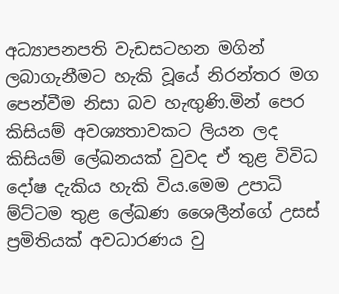අධ්‍යාපනපති වැඩසටහන මගින් ලබාගැනීමට හැකි වූයේ නිරන්තර මග පෙන්වීම නිසා බව හැඟුණි.මින් පෙර කිසියම් අවශ්‍යතාවකට ලියන ලද කිසියම් ලේඛනයක් වුවද ඒ තුළ විවිධ දෝෂ දැකිය හැකි විය.මෙම උපාධි ම්ට්ටම තුළ ලේඛණ ශෛලීන්ගේ උසස් ප්‍රමිතියක් අවධාරණය වු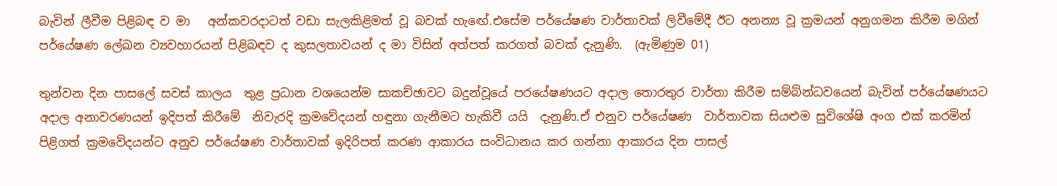බැවින් ලීවීම පිළිබඳ ව මා   අන්කවරදාටත් වඩා සැලකිළිමත් වූ බවක් හැඟේ.එසේම පර්යේෂණ වාර්තාවක් ලිවීමේදී ඊට අනන්‍ය වූ ක්‍රමයන් අනුගමන කිරීම මගින් පර්යේෂණ ලේඛන ව්‍යවහාරයන් පිළිබඳව ද කුසලතාවයන් ද මා විසින් අත්පත් කරගත් බවක් දැනුණි.  (ඇමිණුම 01)

තුන්වන දින පාසලේ සවස් කාලය  තුළ ප්‍රධාන වශයෙන්ම සාකච්ඡාවට බදුන්වූයේ පරයේෂණයට අදාල තොරතුර වාර්තා කිරීම සම්බ්න්ධවයෙන් බැවින් පර්යේෂණයට අදාල අනාවරණයන් ඉදිපත් කිරීමේ  නිවැරදි ක්‍රමවේදයන් හඳුනා ගැනීමට හැකිවී යයි  දැනුණි.ඒ එනුව පර්යේෂණ  වාර්තාවක සියළුම සුවිශේෂි අංග එක් කරමින් පිළිගත් ක්‍රමවේදයන්ට අනුව පර්යේෂණ වාර්තාවක් ඉදිරිපත් කරණ ආකාරය සංවිධානය කර ගන්නා ආකාරය දින පාසල්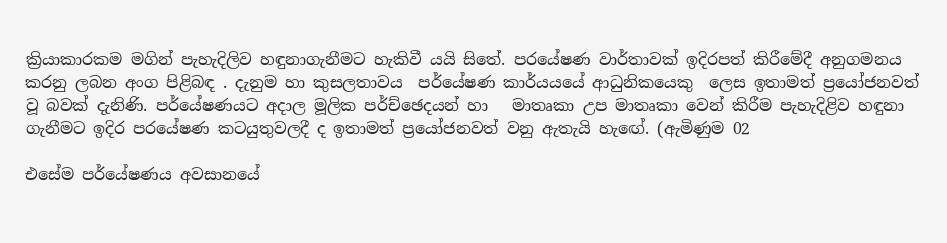ක්‍රියාකාරකම මගින් පැහැදිලිව හඳුනාගැනීමට හැකිවී යයි සිතේ. පරයේෂණ වාර්තාවක් ඉදිරපත් කිරීමේදී අනුගමනය කරනු ලබන අංග පිළිබඳ . දැනුම හා කුසලතාවය  පර්යේෂණ කාර්යයයේ ආධුනිකයෙකු  ලෙස ඉතාමත් ප්‍රයෝජනවත් වූ බවක් දැනිණි. පර්යේෂණයට අදාල මූලික පර්ච්ඡෙදයන් හා   මාතෘකා උප මාතෘකා වෙන් කිරීම පැහැදිළිව හඳුනා ගැනීමට ඉදිර පරයේෂණ කටයුතුවලදී ද ඉතාමත් ප්‍රයෝජනවත් වනු ඇතැයි හැඟේ. (ඇමිණුම 02

එසේම පර්යේෂණය අවසානයේ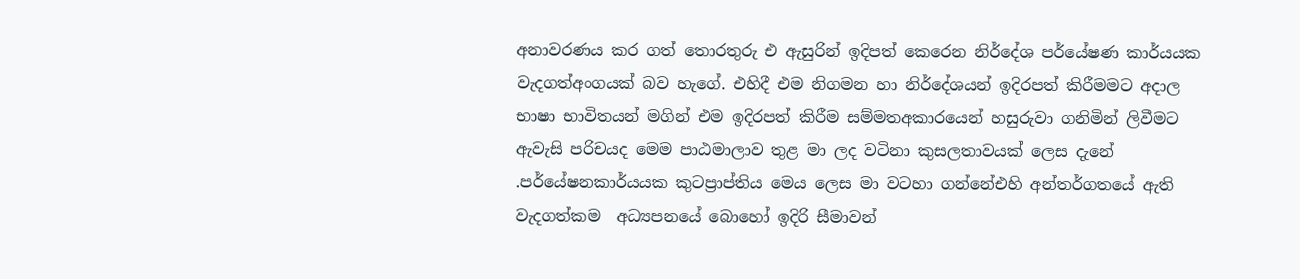අනාවරණය කර ගත් තොරතුරු එ ඇසුරින් ඉදිපත් කෙරෙන නිර්දේශ පර්යේෂණ කාර්යයක වැදගත්අංගයක් බව හැගේ. එහිදී එම නිගමන හා නිර්දේශයන් ඉදිරපත් කිරීමමට අදාල භාෂා භාවිතයන් මගින් එම ඉදිරපත් කිරීම සම්මතඅකාරයෙන් හසුරුවා ගනිමින් ලිවීමට ඇවැසි පරිචයද මෙම පාඨමාලාව තුළ මා ලද වටිනා කුසලතාවයක් ලෙස දැනේ .පර්යේෂනකාර්යයක කුටප්‍රාප්තිය මෙය ලෙස මා වටහා ගන්නේඑහි අන්තර්ගතයේ ඇති වැදගත්කම  අධ්‍යපනයේ බොහෝ ඉදිරි සීමාවන්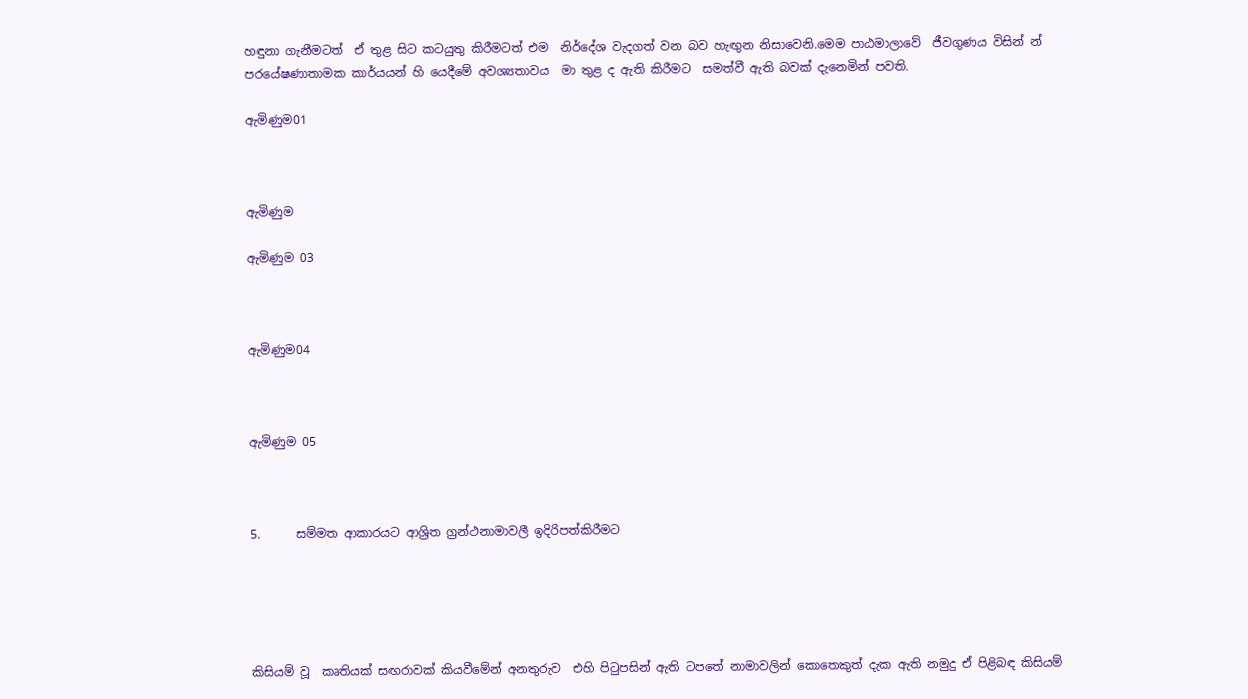හඳුනා ගැනීමටත්  ඒ තුළ සිට කටයුතු කිරීමටත් එම  නිර්දේශ වැදගත් වන බව හැඟුන නිසාවෙනි.මෙම පාඨමාලාවේ  ජීවගුණය විසින් න් පරයේෂණාතාමක කාර්යයන් හි යෙදීමේ අවශ්‍යතාවය  මා තුළ ද ඇති කිරීමට  සමත්වී ඇති බවක් දැනෙමින් පවති.

ඇමිණුම01



ඇමිණුම

ඇමිණුම 03



ඇමිණුම04



ඇමිණුම 05



5.      සම්මත ආකාරයට ආශ්‍රිත ග්‍රන්ථනාමාවලී ඉදිරිපත්කිරීමට





කිසියම් වූ  කෘතියක් සඟරාවක් කියවීමේන් අනතුරුව  එහි පිටුපසින් ඇති ටපතේ නාමාවලින් කොතෙකුත් දැක ඇති නමුදු ඒ පිළිබඳ කිසියම්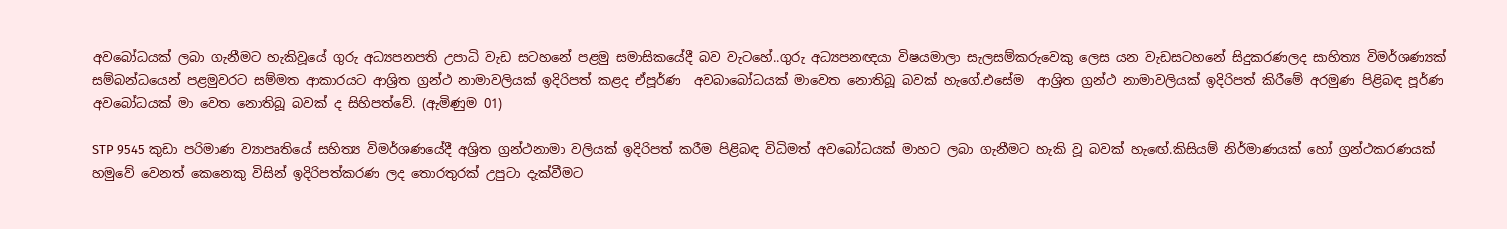අවබෝධයක් ලබා ගැනීමට හැකිවූයේ ගුරු අධ්‍යපනපති උපාධි වැඩ සටහනේ පළමු සමාසිකයේදී බව වැටහේ..ගුරු අධ්‍යපනඥයා විෂයමාලා සැලසම්කරුවෙකු ලෙස යන වැඩසටහනේ සිදුකරණලද සාහිත්‍ය විමර්ශණ්‍යක් සම්බන්ධයෙන් පළමුවරට සම්මත ආකාරයට ආශ්‍රිත ග්‍රන්ථ නාමාවලියක් ඉදිරිපත් කළද ඒපූර්ණ  අවබාබෝධයක් මාවෙත නොතිබූ බවක් හැගේ.එසේම  ආශ්‍රිත ග්‍රන්ථ නාමාවලියක් ඉදිරිපත් කිරීමේ අරමුණ පිළිබඳ පූර්ණ අවබෝධයක් මා වෙත නොතිබූ බවක් ද සිහිපත්වේ. (ඇමිණුම 01)

STP 9545 කුඩා පරිමාණ ව්‍යාපෘතියේ සහිත්‍ය විමර්ශණයේදී අශ්‍රිත ග්‍රන්ථනාමා වලියක් ඉදිරිපත් කරීම පිළිබඳ විධිමත් අවබෝධයක් මාහට ලබා ගැනීමට හැකි වූ බවක් හැඟේ.කිසියම් නිර්මාණයක් හෝ ග්‍රන්ථකරණයක් හමුවේ වෙනත් කෙනෙකු විසින් ඉදිරිපත්කරණ ලද තොරතුරක් උපුටා දැක්වීමට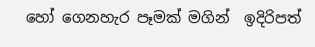හෝ ගෙනහැර පෑමක් මගින්  ඉදිරිපත්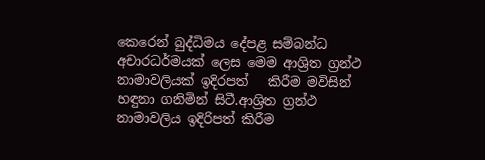කෙරෙන් බුද්ධිමය දේපළ සම්බන්ධ අචාරධර්මයක් ලෙස මෙම ආශ්‍රිත ග්‍රන්ථ නාමාවලියක් ඉදිරපත්   කිරීම මවිසින් හඳුනා ගනිමින් සිටී.ආශ්‍රිත ග්‍රන්ථ නාමාවලිය ඉදිරිපත් කිරීම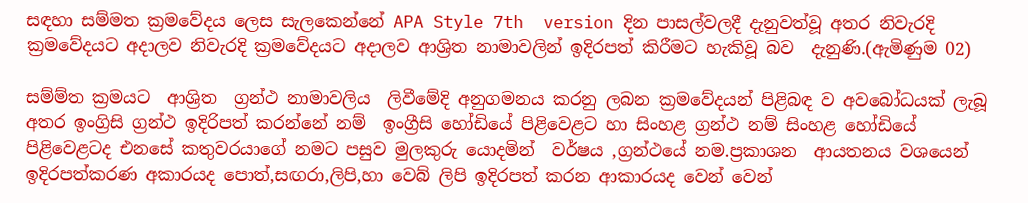සඳහා සම්මත ක්‍රමවේදය ලෙස සැලකෙන්නේ APA Style 7th  version දින පාසල්වලදී දැනුවත්වූ අතර නිවැරදි ක්‍රමවේදයට අදාලව නිවැරදි ක්‍රමවේදයට අදාලව ආශ්‍රිත නාමාවලින් ඉදිරපත් කිරීමට හැකිවූ බව  දැනුණි.(ඇමිණුම 02)

සම්ම්ත ක්‍රමයට  ආශ්‍රිත  ග්‍රන්ථ නාමාවලිය  ලිවීමේදි අනුගමනය කරනු ලබන ක්‍රමවේදයන් පිළිබඳ ව අවබෝධයක් ලැබූ අතර ඉංග්‍රිසි ග්‍රන්ථ ඉදිරිපත් කරන්නේ නම්  ඉංග්‍රීසි හෝඩියේ පිළිවෙළට හා සිංහළ ග්‍රන්ථ නම් සිංහළ හෝඩියේ පිළිවෙළටද එනසේ කතුවරයාගේ නමට පසුව මුලකුරු යොදමින්  වර්ෂය ,ග්‍රන්ථයේ නම.ප්‍රකාශන  ආයතනය වශයෙන්  ඉදිරපත්කරණ අකාරයද පොත්,සඟරා,ලිපි,හා වෙබ් ලිපි ඉදිරපත් කරන ආකාරයද වෙන් වෙන්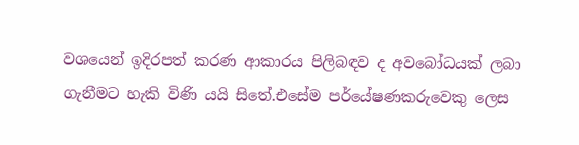වශයෙන් ඉදිරපත් කරණ ආකාරය පිලිබඳව ද අවබෝධයක් ලබා ගැනීමට හැකි විණි යයි සිතේ.එසේම පර්යේෂණකරුවෙකු ලෙස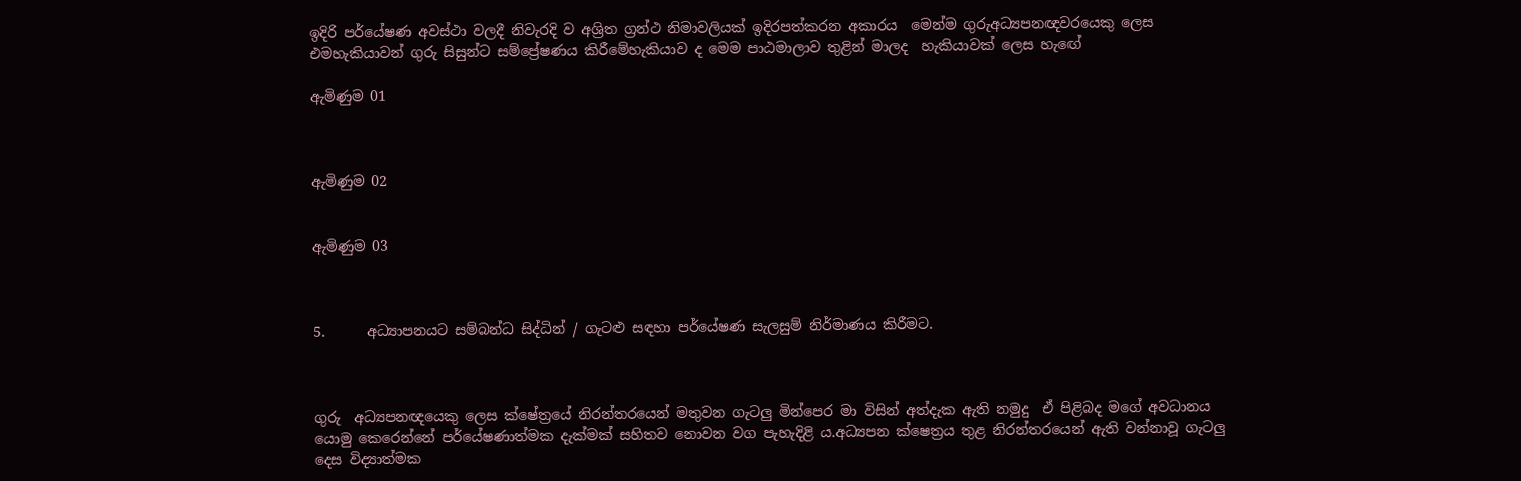ඉදිරි පර්යේෂණ අවස්ථා වලදී නිවැරදි ව අශ්‍රිත ග්‍රන්ථ නිමාවලියක් ඉදිරපත්කරන අකාරය  මෙන්ම ගුරුඅධ්‍යපනඥවරයෙකු ලෙස එමහැකියාවන් ගුරු සිසුන්ට සම්ප්‍රේෂණය කිරීමේහැකියාව ද මෙම පාඨමාලාව තුළින් මාලද  හැකියාවක් ලෙස හැඟේ

ඇමිණුම 01



ඇමිණුම 02


ඇමිණුම 03



5.      අධ්‍යාපනයට සම්බන්ධ සිද්ධින් / ගැටළු සඳහා පර්යේෂණ සැලසුම් නිර්මාණය කිරීමට.



ගුරු  අධ්‍යපනඥයෙකු ලෙස ක්ෂේත්‍රයේ නිරන්තරයෙන් මතුවන ගැටලු මින්පෙර මා විසින් අත්දැක ඇති නමුදු  ඒ පිළිබද මගේ අවධානය යොමු කෙරෙන්නේ පර්යේෂණාත්මක දැක්මක් සහිතව නොවන වග පැහැදිළි ය.අධ්‍යපන ක්ෂෙත්‍රය තුළ නිරන්තරයෙන් ඇති වන්නාවූ ගැටලු දෙස විද්‍යාත්මක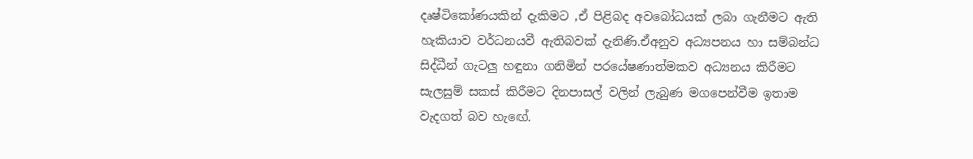දෘෂ්ටිකෝණයකින් දැකිමට ,ඒ පිළිබද අවබෝධයක් ලබා ගැනීමට ඇති හැකියාව වර්ධනයවී ඇතිබවක් දැනිණි.ඒඅනුව අධ්‍යපනය හා සම්බන්ධ සිද්ධීන් ගැටලු හඳුනා ගනිමින් පරයේෂණාත්මකව අධ්‍යනය කිරීමට සැලසුම් සකස් කිරීමට දිනපාසල් වලින් ලැබුණ මගපෙන්වීම ඉතාම වැදගත් බව හැඟේ.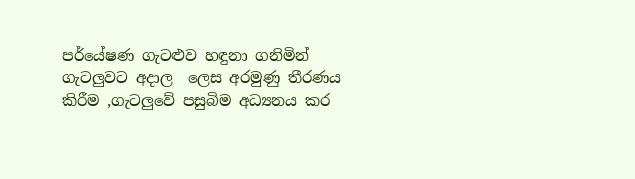පර්යේෂණ ගැටළුව හඳුනා ගනිමින් ගැටලුවට අදාල  ලෙස අරමුණු තීරණය කිරීම ,ගැටලුවේ පසුබිම අධ්‍යනය කර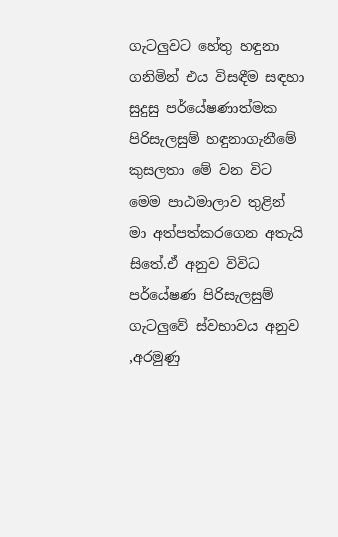ගැටලුවට හේතු හඳුනා  ගනිමින් එය විසඳීම සඳහා සුදුසු පර්යේෂණාත්මක පිරිසැලසුම් හඳුනාගැනීමේ කුසලතා මේ වන විට මෙම පාඨමාලාව තුළින් මා අත්පත්කරගෙන අතැයි සිතේ.ඒ අනුව විවිධ පර්යේෂණ පිරිසැලසුම් ගැටලුවේ ස්වභාවය අනුව ,අරමුණු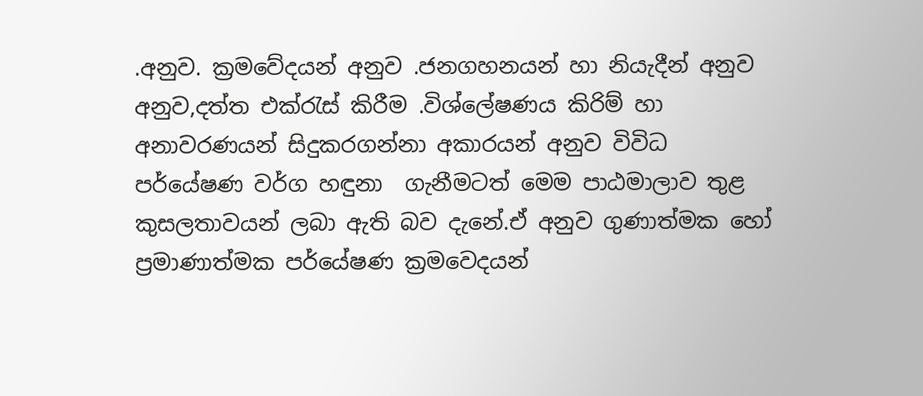.අනුව. ක්‍රමවේදයන් අනුව .ජනගහනයන් හා නියැදීන් අනුව  අනුව,දත්ත එක්රැස් කිරීම .විශ්ලේෂණය කිරිම් හා අනාවරණයන් සිදුකරගන්නා අකාරයන් අනුව විවිධ පර්යේෂණ වර්ග හඳුනා  ගැනීමටත් මෙම පාඨමාලාව තුළ කුසලතාවයන් ලබා ඇති බව දැනේ.ඒ අනුව ගුණාත්මක හෝ ප්‍රමාණාත්මක පර්යේෂණ ක්‍රමවෙදයන්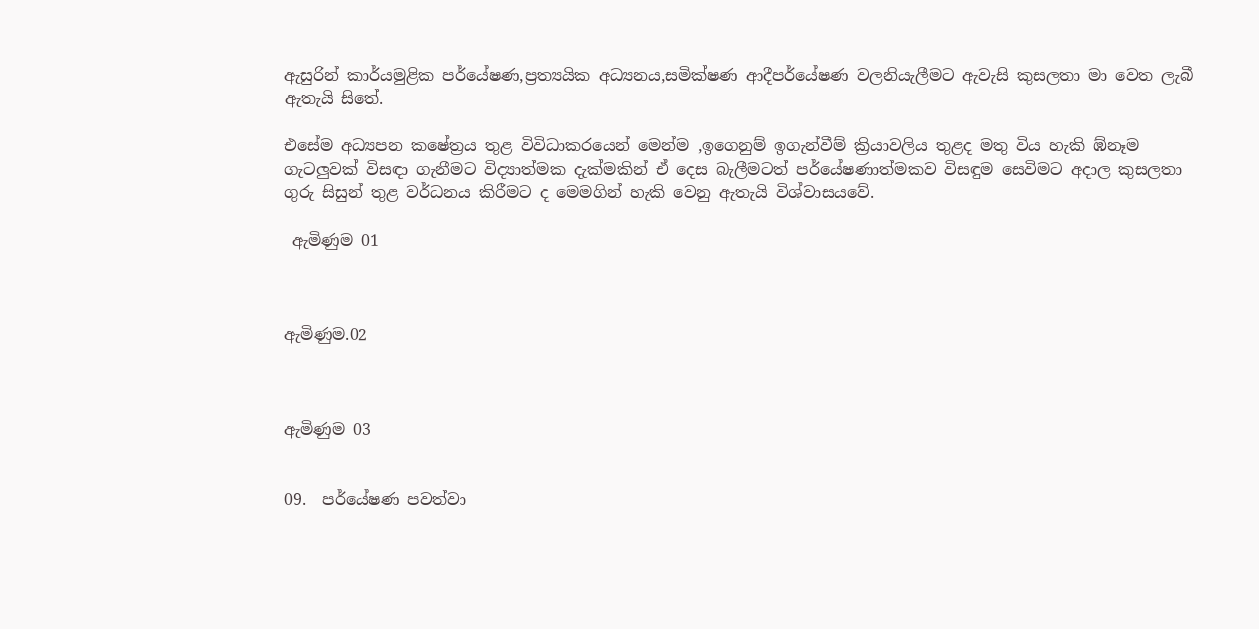ඇසුරින් කාර්යමුළික පර්යේෂණ,ප්‍රත්‍යයික අධ්‍යනය,සමික්ෂණ ආදීපර්යේෂණ වලනියැලීමට ඇවැසි කුසලතා මා වෙත ලැබී ඇතැයි සිතේ.

එසේම අධ්‍යපන කෂේත්‍රය තුළ විවිධාකරයෙන් මෙන්ම ,ඉගෙනුම් ඉගැන්වීම් ක්‍රියාවලිය තුළද මතු විය හැකි ඹ්නෑම ගැටලුවක් විසඳා ගැනීමට විද්‍යාත්මක දැක්මකින් ඒ දෙස බැලීමටත් පර්යේෂණාත්මකව විසඳුම සෙවිමට අදාල කුසලතා ගුරු සිසුන් තුළ වර්ධනය කිරීමට ද මෙමගින් හැකි වෙනු ඇතැයි විශ්වාසයවේ.

 ඇමිණුම 01



ඇමිණුම.02



ඇමිණුම 03


09.  පර්යේෂණ පවත්වා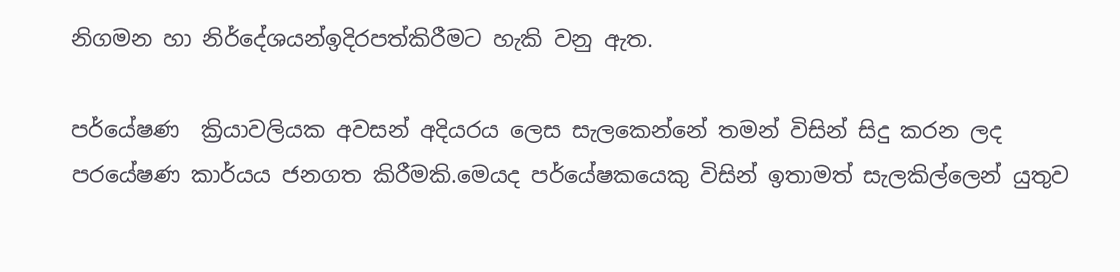නිගමන හා නිර්දේශයන්ඉදිරපත්කිරීමට හැකි වනු ඇත‍.

පර්යේෂණ  ක්‍රියාවලියක අවසන් අදියරය ලෙස සැලකෙන්නේ තමන් විසින් සිදු කරන ලද පරයේෂණ කාර්යය ජනගත කිරීමකි.මෙයද පර්යේෂකයෙකු විසින් ඉතාමත් සැලකිල්ලෙන් යුතුව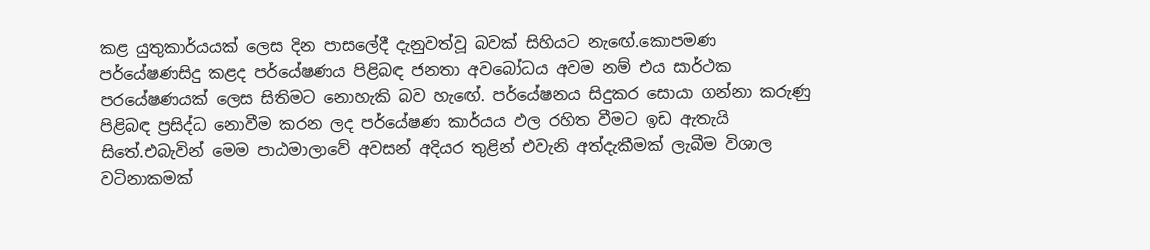කළ යුතුකාර්යයක් ලෙස දින පාසලේදී දැනුවත්වූ බවක් සිහියට නැඟේ.කොපමණ  පර්යේෂණසිදු කළද පර්යේෂණය පිළිබඳ ජනතා අවබෝධය අවම නම් එය සාර්ථක පරයේෂණයක් ලෙස සිතිමට නොහැකි බව හැඟේ. පර්යේෂනය සිදුකර සොයා ගන්නා කරුණු පිළිබඳ ප්‍රසිද්ධ නොවීම කරන ලද පර්යේෂණ කාර්යය ඵල රහිත වීමට ඉඩ ඇතැයි සිතේ.එබැවින් මෙම පාඨමාලාවේ අවසන් අදියර තුළින් එවැනි අත්දැකීමක් ලැබීම විශාල වටිනාකමක්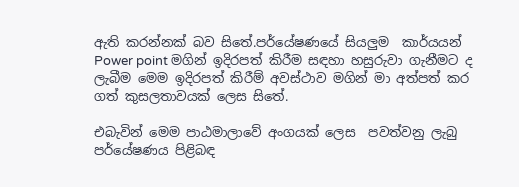ඇති කරන්නක් බව සිතේ.පර්යේෂණයේ සියලුම  කාර්යයන් Power point මගින් ඉදිරපත් කිරීම සඳහා හසුරුවා ගැනීමට ද ලැබීම මෙම ඉදිරපත් කිරීම් අවස්ථාව මගින් මා අත්පත් කර ගත් කුසලතාවයක් ලෙස සිතේ.

එබැවින් මෙම පාඨමාලාවේ අංගයක් ලෙස  පවත්වනු ලැබු පර්යේෂණය පිළිබඳ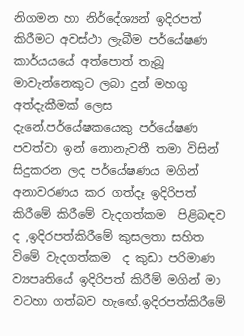නිගමන හා නිර්දේශ්‍යන් ඉදිරපත් කිරීමට අවස්ථා ලැබීම පර්යේෂණ කාර්යයයේ අත්පොත් තැබූ මාවැන්නෙකුට ලබා දුන් මහගු අත්දැකීමක් ලෙස දැනේ.පර්යේෂකයෙකු පර්යේෂණ පවත්වා ඉන් නොනැවතී තමා විසින් සිදුකරන ලද පර්යේෂණය මගින් අනාවරණය කර ගත්දෑ ඉදිරිපත් කිරීමේ කිරීමේ වැදගත්කම  පිළිබඳව ද ,ඉදිරපත්කිරීමේ කුසලතා සහිත විමේ වැදගත්කම  ද කුඩා පරිමාණ ව්‍යපෘතියේ ඉදිරිපත් කිරීම් මගින් මා වටහා ගත්බව හැඟේ.ඉදිරපත්කිරීමේ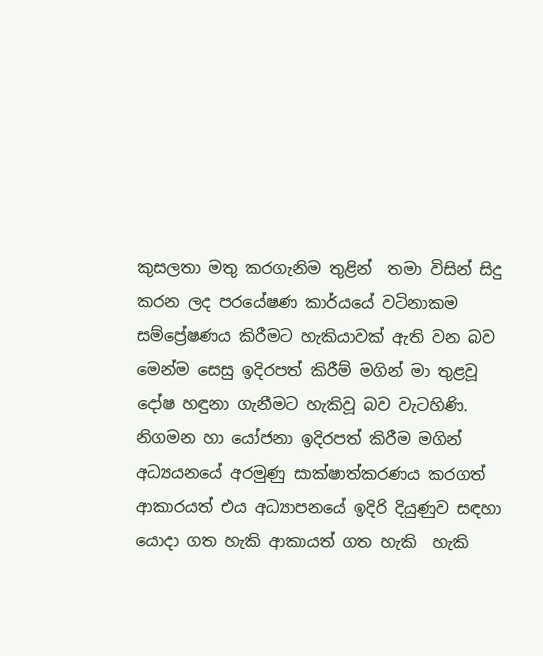කුසලතා මතු කරගැනිම තුළින්  තමා විසින් සිදු කරන ලද පරයේෂණ කාර්යයේ වටිනාකම සම්ප්‍රේෂණය කිරීමට හැකියාවක් ඇති වන බව  මෙන්ම සෙසු ඉදිරපත් කිරීම් මගින් මා තුළවූ දෝෂ හඳුනා ගැනීමට හැකිවූ බව වැටහිණි. නිගමන හා යෝජනා ඉදිරපත් කිරීම මගින් අධ්‍යයනයේ අරමුණු සාක්ෂාත්කරණය කරගත් ආකාරයත් එය අධ්‍යාපනයේ ඉදිරි දියුණුව සඳහා  යොදා ගත හැකි ආකායත් ගත හැකි  හැකි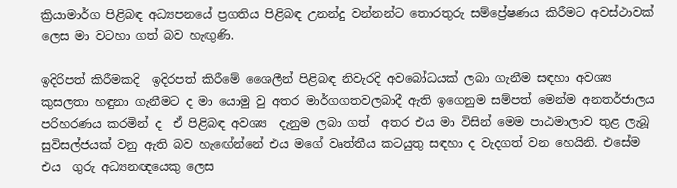ක්‍රියාමාර්ග පිළිබඳ අධ්‍යපනයේ ප්‍රගතිය පිළිබඳ උනන්දු වන්නන්ට තොරතුරු සම්ප්‍රේෂණය කිරීමට අවස්ථාවක් ලෙස මා වටහා ගත් බව හැඟුණි.

ඉදිරිපත් කිරීමකදි  ඉදිරපත් කිරීමේ ශෛලීන් පිළිබඳ නිවැරදි අවබෝධයක් ලබා ගැනීම සඳහා අවශ්‍ය කුසලතා හඳුනා ගැනීමට ද මා යොමු වු අතර මාර්ගගතවලබාදී ඇති ඉගෙනුම සම්පත් මෙන්ම අනතර්ජාලය පරිහරණය කරමින් ද  ඒ පිළිබඳ අවශ්‍ය  දැනුම ලබා ගත්  අතර එය මා විසින් මෙම පාඨමාලාව තුළ ලැබූ සුවිසල්ජයක් වනු ඇති බව හැඟේන්නේ එය මගේ වෘත්තීය කටයුතු සඳහා ද වැදගත් වන හෙයිනි. එසේම එය  ගුරු අධ්‍යනඥයෙකු ලෙස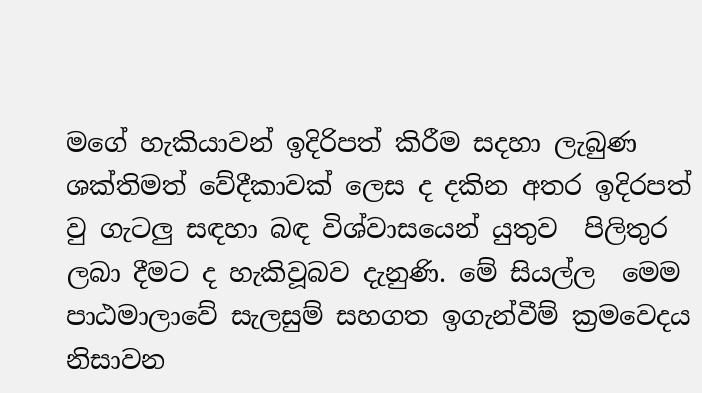මගේ හැකියාවන් ඉදිරිපත් කිරීම සදහා ලැබුණ ශක්තිමත් වේදීකාවක් ලෙස ද දකින අතර ඉදිරපත් වු ගැටලු සඳහා බඳ විශ්වාසයෙන් යුතුව  පිලිතුර ලබා දීමට ද හැකිවූබව දැනුණි. මේ සියල්ල  මෙම පාඨමාලාවේ සැලසුම් සහගත ඉගැන්වීම් ක්‍රමවෙදය නිසාවන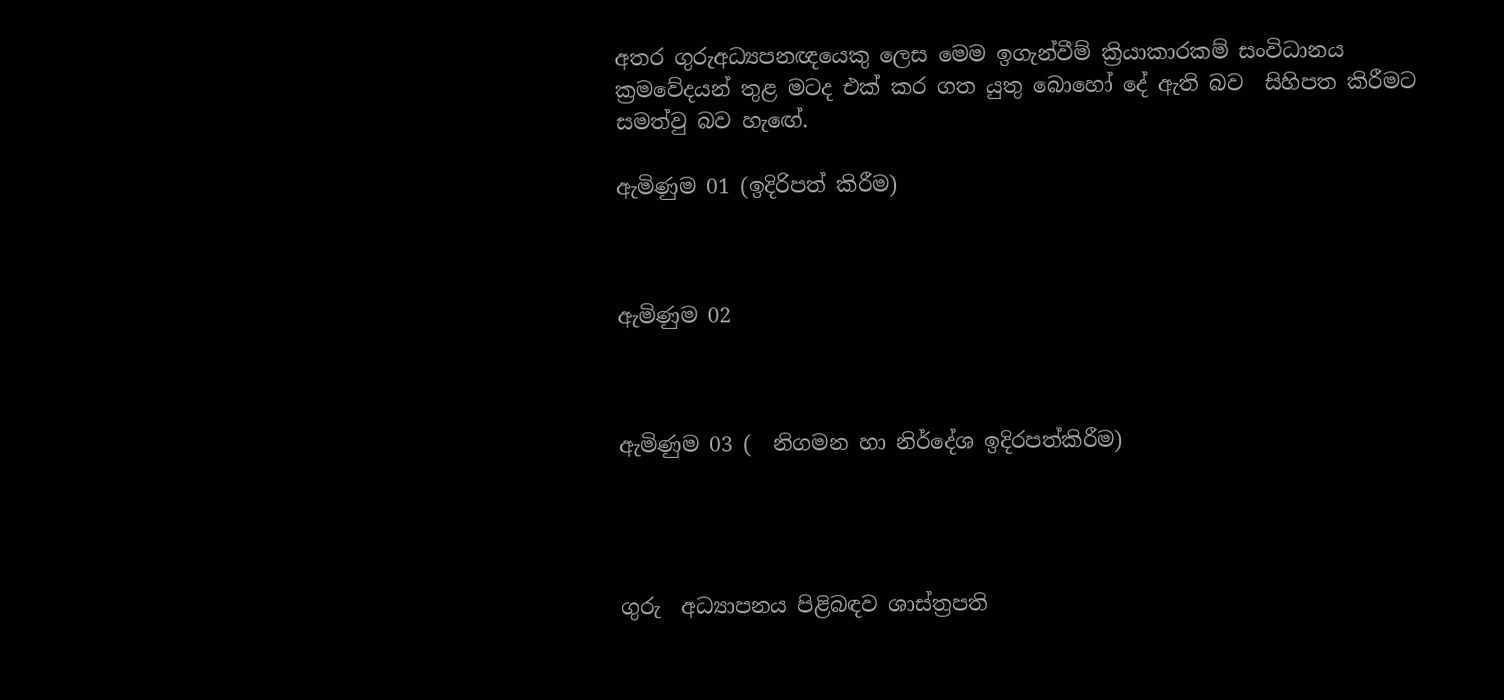අතර ගුරුඅධ්‍යපනඥයෙකු ලෙස මෙම ඉගැන්වීම් ක්‍රියාකාරකම් සංවිධානය ක්‍රමවේදයන් තුළ මටද එක් කර ගත යුතු බොහෝ දේ ඇති බව  සිහිපත කිරීමට සමත්වු බව හැඟේ.

ඇමිණුම 01 (ඉදිරිපත් කිරීම)



ඇමිණුම 02



ඇමිණුම 03 (  නිගමන හා නිර්දේශ ඉදිරපත්කිරීම)




ගුරු  අධ්‍යාපනය පිළිබඳව ශාස්ත්‍රපති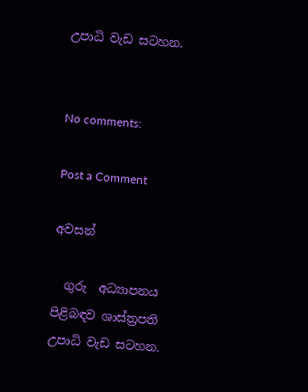උපාධි වැඩ සටහන.


No comments:

Post a Comment

අවසන්

  ගුරු  අධ්‍යාපනය පිළිබඳව ශාස්ත්‍රපති උපාධි වැඩ සටහන.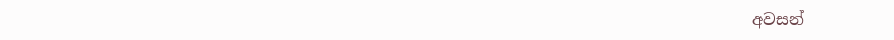අවසන්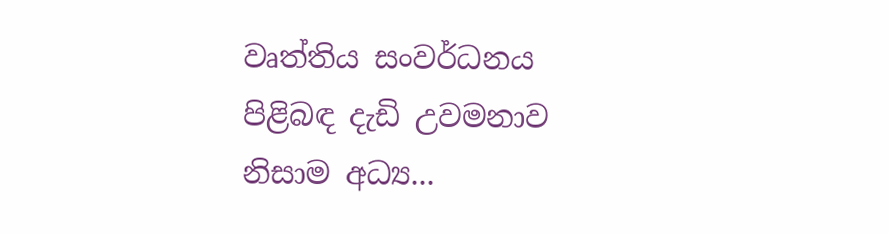වෘත්තිය සංවර්ධනය පිළිබඳ දැඩි උවමනාව නිසාම අධ්‍ය...